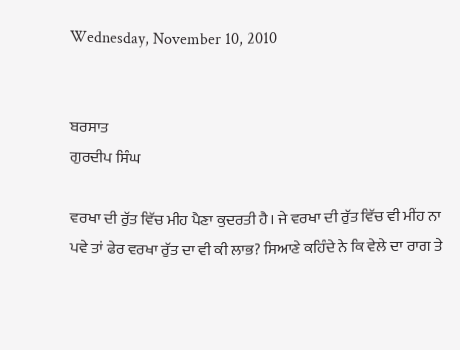Wednesday, November 10, 2010


ਬਰਸਾਤ
ਗੁਰਦੀਪ ਸਿੰਘ

ਵਰਖਾ ਦੀ ਰੁੱਤ ਵਿੱਚ ਮੀਹ ਪੈਣਾ ਕੁਦਰਤੀ ਹੈ। ਜੇ ਵਰਖਾ ਦੀ ਰੁੱਤ ਵਿੱਚ ਵੀ ਮੀਂਹ ਨਾ ਪਵੇ ਤਾਂ ਫੇਰ ਵਰਖਾ ਰੁੱਤ ਦਾ ਵੀ ਕੀ ਲਾਭ? ਸਿਆਣੇ ਕਹਿੰਦੇ ਨੇ ਕਿ ਵੇਲੇ ਦਾ ਰਾਗ ਤੇ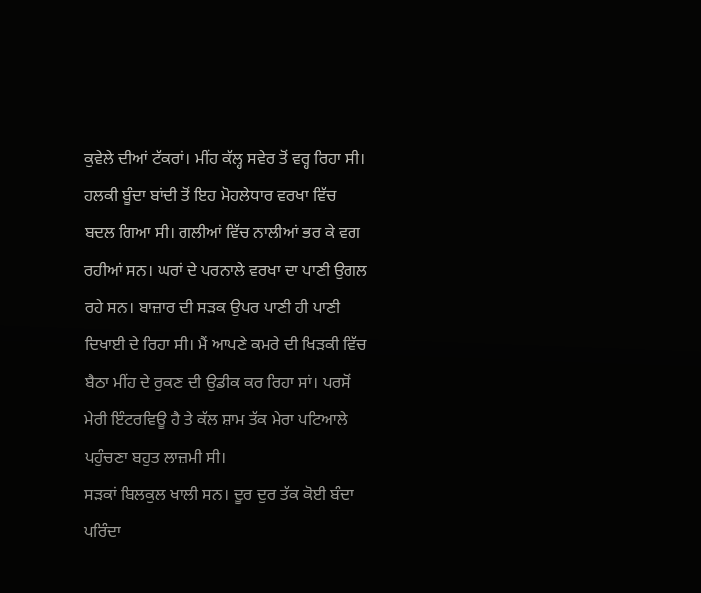ਕੁਵੇਲੇ ਦੀਆਂ ਟੱਕਰਾਂ। ਮੀਂਹ ਕੱਲ੍ਹ ਸਵੇਰ ਤੋਂ ਵਰ੍ਹ ਰਿਹਾ ਸੀ। ਹਲਕੀ ਬੂੰਦਾ ਬਾਂਦੀ ਤੋਂ ਇਹ ਮੋਹਲੇਧਾਰ ਵਰਖਾ ਵਿੱਚ ਬਦਲ ਗਿਆ ਸੀ। ਗਲੀਆਂ ਵਿੱਚ ਨਾਲੀਆਂ ਭਰ ਕੇ ਵਗ ਰਹੀਆਂ ਸਨ। ਘਰਾਂ ਦੇ ਪਰਨਾਲੇ ਵਰਖਾ ਦਾ ਪਾਣੀ ਉਗਲ ਰਹੇ ਸਨ। ਬਾਜ਼ਾਰ ਦੀ ਸੜਕ ਉਪਰ ਪਾਣੀ ਹੀ ਪਾਣੀ ਦਿਖਾਈ ਦੇ ਰਿਹਾ ਸੀ। ਮੈਂ ਆਪਣੇ ਕਮਰੇ ਦੀ ਖਿੜਕੀ ਵਿੱਚ ਬੈਠਾ ਮੀਂਹ ਦੇ ਰੁਕਣ ਦੀ ਉਡੀਕ ਕਰ ਰਿਹਾ ਸਾਂ। ਪਰਸੋਂ ਮੇਰੀ ਇੰਟਰਵਿਊ ਹੈ ਤੇ ਕੱਲ ਸ਼ਾਮ ਤੱਕ ਮੇਰਾ ਪਟਿਆਲੇ ਪਹੁੰਚਣਾ ਬਹੁਤ ਲਾਜ਼ਮੀ ਸੀ।
ਸੜਕਾਂ ਬਿਲਕੁਲ ਖਾਲੀ ਸਨ। ਦੂਰ ਦੁਰ ਤੱਕ ਕੋਈ ਬੰਦਾ ਪਰਿੰਦਾ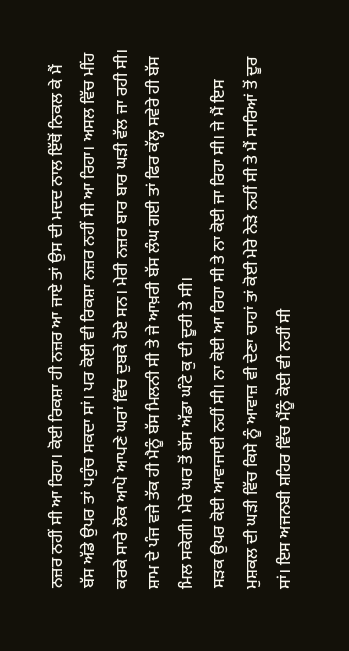ਨਜ਼ਰ ਨਹੀਂ ਸੀ ਆ ਰਿਹਾ। ਕੋਈ ਰਿਕਸ਼ਾ ਹੀ ਨਜ਼ਰ ਆ ਜਾਏ ਤਾਂ ਉਸ ਦੀ ਮਦਦ ਨਾਲ ਇੱਥੋਂ ਨਿਕਲ ਕੇ ਮੈਂ ਬੱਸ ਅੱਡੇ ਉਪਰ ਤਾਂ ਪਹੁੰਚ ਸਕਦਾ ਸਾਂ। ਪਰ ਕੋਈ ਵੀ ਰਿਕਸ਼ਾ ਨਜ਼ਰ ਨਹੀਂ ਸੀ ਆ ਰਿਹਾ। ਅਸਲ ਵਿੱਚ ਮੀਂਹ ਕਰਕੇ ਸਾਰੇ ਲੋਕ ਆਪੋ ਆਪਣੇ ਘਰਾਂ ਵਿੱਚ ਦੁਬਕੇ ਹੋਏ ਸਨ। ਮੇਰੀ ਨਜ਼ਰ ਬਾਰ ਬਾਰ ਘੜੀ ਵੱਲ ਜਾ ਰਹੀ ਸੀ। ਸ਼ਾਮ ਦੇ ਪੰਜ ਵਜੇ ਤੱਕ ਹੀ ਮੈਨੂੰ ਬੱਸ ਮਿਲਨੀ ਸੀ ਤੇ ਜੇ ਆਖ਼ਰੀ ਬੱਸ ਲੰਘ ਗਈ ਤਾਂ ਫਿਰ ਕੱਲ੍ਹ ਸਵੇਰੇ ਹੀ ਬੱਸ ਮਿਲ ਸਕੇਗੀ। ਮੇਰੇ ਘਰ ਤੋਂ ਬੱਸ ਅੱਡਾ ਘੰਟੇ ਕੁ ਦੀ ਦੂਰੀ ਤੇ ਸੀ।
ਸੜਕ ਉਪਰ ਕੋਈ ਆਵਾਜਾਈ ਨਹੀਂ ਸੀ। ਨਾ ਕੋਈ ਆ ਰਿਹਾ ਸੀ ਤੇ ਨਾ ਕੋਈ ਜਾ ਰਿਹਾ ਸੀ। ਜੇ ਮੈਂ ਇਸ ਮੁਸ਼ਕਲ ਦੀ ਘੜੀ ਵਿੱਚ ਕਿਸੇ ਨੂੰ ਆਵਾਜ਼ ਵੀ ਦੇਣਾ ਚਾਹਾਂ ਤਾਂ ਕੋਈ ਮੇਰੇ ਨੇੜੇ ਨਹੀਂ ਸੀ ਤੇ ਮੈਂ ਸਾਰਿਆਂ ਤੋਂ ਦੂਰ ਸਾਂ। ਇਸ ਅਜਨਬੀ ਸ਼ਹਿਰ ਵਿੱਚ ਮੈਂਨੂੰ ਕੋਈ ਵੀ ਨਹੀਂ ਸੀ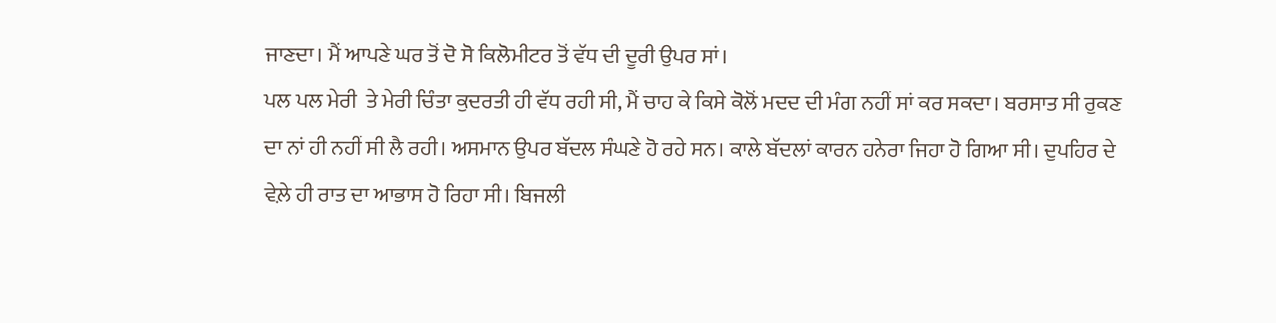ਜਾਣਦਾ। ਮੈਂ ਆਪਣੇ ਘਰ ਤੋਂ ਦੋ ਸੋ ਕਿਲੋਮੀਟਰ ਤੋਂ ਵੱਧ ਦੀ ਦੂਰੀ ਉਪਰ ਸਾਂ।
ਪਲ ਪਲ ਮੇਰੀ  ਤੇ ਮੇਰੀ ਚਿੰਤਾ ਕੁਦਰਤੀ ਹੀ ਵੱਧ ਰਹੀ ਸੀ, ਮੈਂ ਚਾਹ ਕੇ ਕਿਸੇ ਕੋਲੋਂ ਮਦਦ ਦੀ ਮੰਗ ਨਹੀਂ ਸਾਂ ਕਰ ਸਕਦਾ। ਬਰਸਾਤ ਸੀ ਰੁਕਣ ਦਾ ਨਾਂ ਹੀ ਨਹੀਂ ਸੀ ਲੈ ਰਹੀ। ਅਸਮਾਨ ਉਪਰ ਬੱਦਲ ਸੰਘਣੇ ਹੋ ਰਹੇ ਸਨ। ਕਾਲੇ ਬੱਦਲਾਂ ਕਾਰਨ ਹਨੇਰਾ ਜਿਹਾ ਹੋ ਗਿਆ ਸੀ। ਦੁਪਹਿਰ ਦੇ ਵੇਲ਼ੇ ਹੀ ਰਾਤ ਦਾ ਆਭਾਸ ਹੋ ਰਿਹਾ ਸੀ। ਬਿਜਲੀ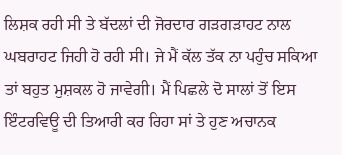ਲਿਸ਼ਕ ਰਹੀ ਸੀ ਤੇ ਬੱਦਲਾਂ ਦੀ ਜੋਰਦਾਰ ਗੜਗੜਾਹਟ ਨਾਲ ਘਬਰਾਹਟ ਜਿਹੀ ਹੋ ਰਹੀ ਸੀ। ਜੇ ਮੈਂ ਕੱਲ ਤੱਕ ਨਾ ਪਹੁੰਚ ਸਕਿਆ ਤਾਂ ਬਹੁਤ ਮੁਸ਼ਕਲ ਹੋ ਜਾਵੇਗੀ। ਮੈਂ ਪਿਛਲੇ ਦੋ ਸਾਲਾਂ ਤੋਂ ਇਸ ਇੰਟਰਵਿਊ ਦੀ ਤਿਆਰੀ ਕਰ ਰਿਹਾ ਸਾਂ ਤੇ ਹੁਣ ਅਚਾਨਕ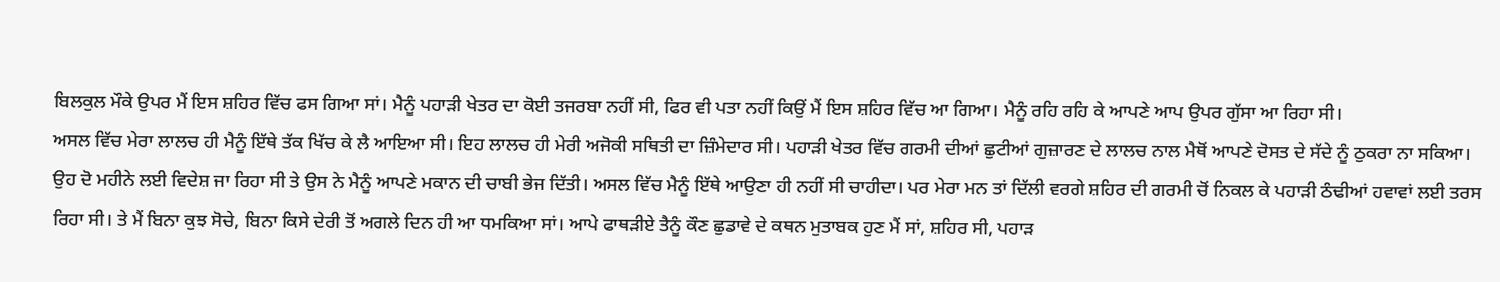ਬਿਲਕੁਲ ਮੌਕੇ ਉਪਰ ਮੈਂ ਇਸ ਸ਼ਹਿਰ ਵਿੱਚ ਫਸ ਗਿਆ ਸਾਂ। ਮੈਨੂੰ ਪਹਾੜੀ ਖੇਤਰ ਦਾ ਕੋਈ ਤਜਰਬਾ ਨਹੀਂ ਸੀ, ਫਿਰ ਵੀ ਪਤਾ ਨਹੀਂ ਕਿਉਂ ਮੈਂ ਇਸ ਸ਼ਹਿਰ ਵਿੱਚ ਆ ਗਿਆ। ਮੈਨੂੰ ਰਹਿ ਰਹਿ ਕੇ ਆਪਣੇ ਆਪ ਉਪਰ ਗੁੱਸਾ ਆ ਰਿਹਾ ਸੀ।
ਅਸਲ ਵਿੱਚ ਮੇਰਾ ਲਾਲਚ ਹੀ ਮੈਨੂੰ ਇੱਥੇ ਤੱਕ ਖਿੱਚ ਕੇ ਲੈ ਆਇਆ ਸੀ। ਇਹ ਲਾਲਚ ਹੀ ਮੇਰੀ ਅਜੋਕੀ ਸਥਿਤੀ ਦਾ ਜ਼ਿੰਮੇਦਾਰ ਸੀ। ਪਹਾੜੀ ਖੇਤਰ ਵਿੱਚ ਗਰਮੀ ਦੀਆਂ ਛੁਟੀਆਂ ਗੁਜ਼ਾਰਣ ਦੇ ਲਾਲਚ ਨਾਲ ਮੈਥੋਂ ਆਪਣੇ ਦੋਸਤ ਦੇ ਸੱਦੇ ਨੂੰ ਠੁਕਰਾ ਨਾ ਸਕਿਆ। ਉਹ ਦੋ ਮਹੀਨੇ ਲਈ ਵਿਦੇਸ਼ ਜਾ ਰਿਹਾ ਸੀ ਤੇ ਉਸ ਨੇ ਮੈਨੂੰ ਆਪਣੇ ਮਕਾਨ ਦੀ ਚਾਬੀ ਭੇਜ ਦਿੱਤੀ। ਅਸਲ ਵਿੱਚ ਮੈਨੂੰ ਇੱਥੇ ਆਉਣਾ ਹੀ ਨਹੀਂ ਸੀ ਚਾਹੀਦਾ। ਪਰ ਮੇਰਾ ਮਨ ਤਾਂ ਦਿੱਲੀ ਵਰਗੇ ਸ਼ਹਿਰ ਦੀ ਗਰਮੀ ਚੋਂ ਨਿਕਲ ਕੇ ਪਹਾੜੀ ਠੰਢੀਆਂ ਹਵਾਵਾਂ ਲਈ ਤਰਸ ਰਿਹਾ ਸੀ। ਤੇ ਮੈਂ ਬਿਨਾ ਕੁਝ ਸੋਚੇ, ਬਿਨਾ ਕਿਸੇ ਦੇਰੀ ਤੋਂ ਅਗਲੇ ਦਿਨ ਹੀ ਆ ਧਮਕਿਆ ਸਾਂ। ਆਪੇ ਫਾਥੜੀਏ ਤੈਨੂੰ ਕੌਣ ਛੁਡਾਵੇ ਦੇ ਕਥਨ ਮੁਤਾਬਕ ਹੁਣ ਮੈਂ ਸਾਂ, ਸ਼ਹਿਰ ਸੀ, ਪਹਾੜ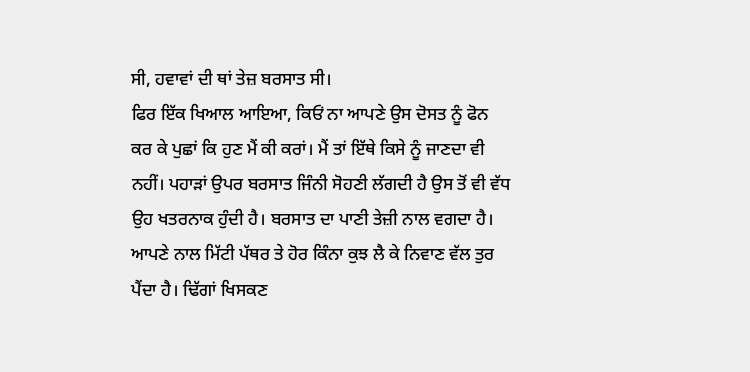ਸੀ, ਹਵਾਵਾਂ ਦੀ ਥਾਂ ਤੇਜ਼ ਬਰਸਾਤ ਸੀ।
ਫਿਰ ਇੱਕ ਖਿਆਲ ਆਇਆ, ਕਿਓਂ ਨਾ ਆਪਣੇ ਉਸ ਦੋਸਤ ਨੂੰ ਫੋਨ ਕਰ ਕੇ ਪੁਛਾਂ ਕਿ ਹੁਣ ਮੈਂ ਕੀ ਕਰਾਂ। ਮੈਂ ਤਾਂ ਇੱਥੇ ਕਿਸੇ ਨੂੰ ਜਾਣਦਾ ਵੀ ਨਹੀਂ। ਪਹਾੜਾਂ ਉਪਰ ਬਰਸਾਤ ਜਿੰਨੀ ਸੋਹਣੀ ਲੱਗਦੀ ਹੈ ਉਸ ਤੋਂ ਵੀ ਵੱਧ ਉਹ ਖਤਰਨਾਕ ਹੁੰਦੀ ਹੈ। ਬਰਸਾਤ ਦਾ ਪਾਣੀ ਤੇਜ਼ੀ ਨਾਲ ਵਗਦਾ ਹੈ। ਆਪਣੇ ਨਾਲ ਮਿੱਟੀ ਪੱਥਰ ਤੇ ਹੋਰ ਕਿੰਨਾ ਕੁਝ ਲੈ ਕੇ ਨਿਵਾਣ ਵੱਲ ਤੁਰ ਪੈਂਦਾ ਹੈ। ਢਿੱਗਾਂ ਖਿਸਕਣ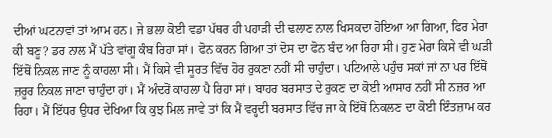ਦੀਆਂ ਘਟਨਾਵਾਂ ਤਾਂ ਆਮ ਹਨ। ਜੇ ਭਲਾ ਕੋਈ ਵਡਾ ਪੱਥਰ ਹੀ ਪਹਾੜੀ ਦੀ ਢਲਾਣ ਨਾਲ ਖਿਸਕਦਾ ਹੋਇਆ ਆ ਗਿਆ, ਫਿਰ ਮੇਰਾ ਕੀ ਬਣੂ? ਡਰ ਨਾਲ ਮੈਂ ਪੱਤੇ ਵਾਂਗੂ ਕੰਬ ਰਿਹਾ ਸਾਂ। ਫੋਨ ਕਰਨ ਗਿਆ ਤਾਂ ਦੋਸ ਦਾ ਫੋਨ ਬੰਦ ਆ ਰਿਹਾ ਸੀ। ਹੁਣ ਮੇਰਾ ਕਿਸੇ ਵੀ ਘੜੀ ਇੱਥੋਂ ਨਿਕਲ ਜਾਣ ਨੂੰ ਕਾਹਲਾ ਸੀ। ਮੈਂ ਕਿਸੇ ਵੀ ਸੂਰਤ ਵਿੱਚ ਹੋਰ ਰੁਕਣਾ ਨਹੀਂ ਸੀ ਚਾਹੁੰਦਾ। ਪਟਿਆਲੇ ਪਹੁੰਚ ਸਕਾਂ ਜਾਂ ਨਾ ਪਰ ਇੱਥੋਂ ਜ਼ਰੂਰ ਨਿਕਲ ਜਾਣਾ ਚਾਹੁੰਦਾ ਹਾਂ। ਮੈਂ ਅੰਦਰੋਂ ਕਾਹਲਾ ਪੈ ਰਿਹਾ ਸਾਂ। ਬਾਹਰ ਬਰਸਾਤ ਦੇ ਰੁਕਣ ਦਾ ਕੋਈ ਆਸਾਰ ਨਹੀਂ ਸੀ ਨਜ਼ਰ ਆ ਰਿਹਾ। ਮੈਂ ਇੱਧਰ ਉਧਰ ਦੇਖਿਆ ਕਿ ਕੁਝ ਮਿਲ ਜਾਵੇ ਤਾਂ ਕਿ ਮੈਂ ਵਰ੍ਹਦੀ ਬਰਸਾਤ ਵਿੱਚ ਜਾ ਕੇ ਇੱਥੋਂ ਨਿਕਲਣ ਦਾ ਕੋਈ ਇੰਤਜ਼ਾਮ ਕਰ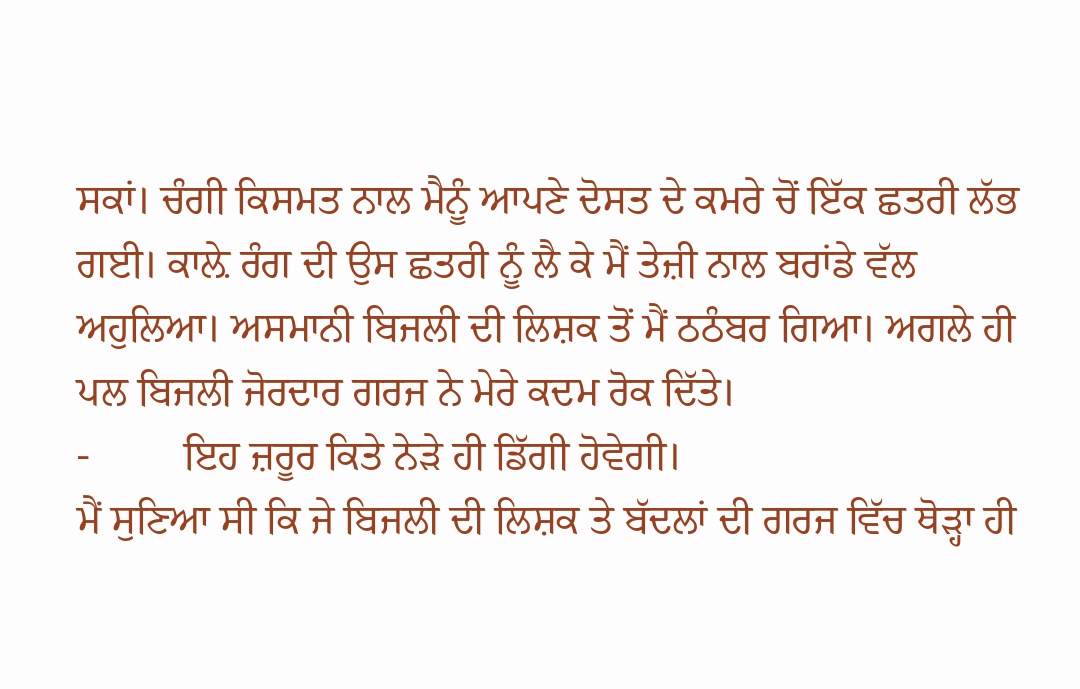ਸਕਾਂ। ਚੰਗੀ ਕਿਸਮਤ ਨਾਲ ਮੈਨੂੰ ਆਪਣੇ ਦੋਸਤ ਦੇ ਕਮਰੇ ਚੋਂ ਇੱਕ ਛਤਰੀ ਲੱਭ ਗਈ। ਕਾਲ਼ੇ ਰੰਗ ਦੀ ਉਸ ਛਤਰੀ ਨੂੰ ਲੈ ਕੇ ਮੈਂ ਤੇਜ਼ੀ ਨਾਲ ਬਰਾਂਡੇ ਵੱਲ ਅਹੁਲਿਆ। ਅਸਮਾਨੀ ਬਿਜਲੀ ਦੀ ਲਿਸ਼ਕ ਤੋਂ ਮੈਂ ਠਠੰਬਰ ਗਿਆ। ਅਗਲੇ ਹੀ ਪਲ ਬਿਜਲੀ ਜੋਰਦਾਰ ਗਰਜ ਨੇ ਮੇਰੇ ਕਦਮ ਰੋਕ ਦਿੱਤੇ।
-         ਇਹ ਜ਼ਰੂਰ ਕਿਤੇ ਨੇੜੇ ਹੀ ਡਿੱਗੀ ਹੋਵੇਗੀ।
ਮੈਂ ਸੁਣਿਆ ਸੀ ਕਿ ਜੇ ਬਿਜਲੀ ਦੀ ਲਿਸ਼ਕ ਤੇ ਬੱਦਲਾਂ ਦੀ ਗਰਜ ਵਿੱਚ ਥੋੜ੍ਹਾ ਹੀ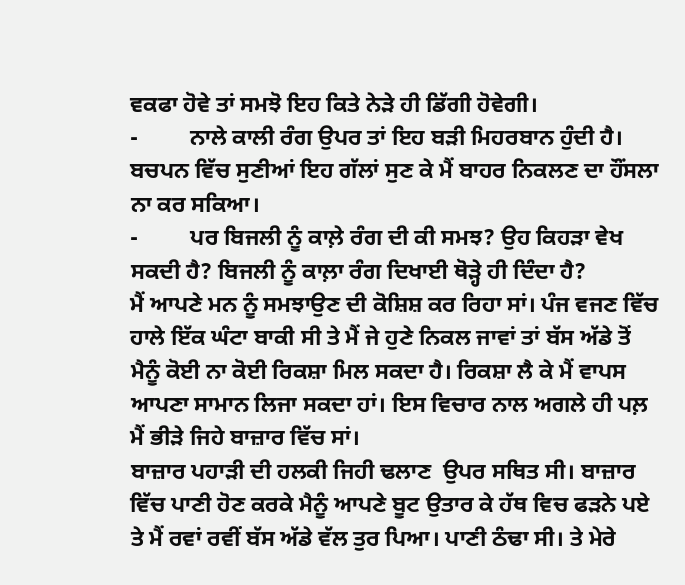ਵਕਫਾ ਹੋਵੇ ਤਾਂ ਸਮਝੋ ਇਹ ਕਿਤੇ ਨੇੜੇ ਹੀ ਡਿੱਗੀ ਹੋਵੇਗੀ।
-         ਨਾਲੇ ਕਾਲੀ ਰੰਗ ਉਪਰ ਤਾਂ ਇਹ ਬੜੀ ਮਿਹਰਬਾਨ ਹੁੰਦੀ ਹੈ।
ਬਚਪਨ ਵਿੱਚ ਸੁਣੀਆਂ ਇਹ ਗੱਲਾਂ ਸੁਣ ਕੇ ਮੈਂ ਬਾਹਰ ਨਿਕਲਣ ਦਾ ਹੌਂਸਲਾ ਨਾ ਕਰ ਸਕਿਆ।
-         ਪਰ ਬਿਜਲੀ ਨੂੰ ਕਾਲ਼ੇ ਰੰਗ ਦੀ ਕੀ ਸਮਝ? ਉਹ ਕਿਹੜਾ ਵੇਖ ਸਕਦੀ ਹੈ? ਬਿਜਲੀ ਨੂੰ ਕਾਲ਼ਾ ਰੰਗ ਦਿਖਾਈ ਥੋੜ੍ਹੇ ਹੀ ਦਿੰਦਾ ਹੈ?
ਮੈਂ ਆਪਣੇ ਮਨ ਨੂੰ ਸਮਝਾਉਣ ਦੀ ਕੋਸ਼ਿਸ਼ ਕਰ ਰਿਹਾ ਸਾਂ। ਪੰਜ ਵਜਣ ਵਿੱਚ ਹਾਲੇ ਇੱਕ ਘੰਟਾ ਬਾਕੀ ਸੀ ਤੇ ਮੈਂ ਜੇ ਹੁਣੇ ਨਿਕਲ ਜਾਵਾਂ ਤਾਂ ਬੱਸ ਅੱਡੇ ਤੋਂ ਮੈਨੂੰ ਕੋਈ ਨਾ ਕੋਈ ਰਿਕਸ਼ਾ ਮਿਲ ਸਕਦਾ ਹੈ। ਰਿਕਸ਼ਾ ਲੈ ਕੇ ਮੈਂ ਵਾਪਸ ਆਪਣਾ ਸਾਮਾਨ ਲਿਜਾ ਸਕਦਾ ਹਾਂ। ਇਸ ਵਿਚਾਰ ਨਾਲ ਅਗਲੇ ਹੀ ਪਲ਼ ਮੈਂ ਭੀੜੇ ਜਿਹੇ ਬਾਜ਼ਾਰ ਵਿੱਚ ਸਾਂ।
ਬਾਜ਼ਾਰ ਪਹਾੜੀ ਦੀ ਹਲਕੀ ਜਿਹੀ ਢਲਾਣ  ਉਪਰ ਸਥਿਤ ਸੀ। ਬਾਜ਼ਾਰ ਵਿੱਚ ਪਾਣੀ ਹੋਣ ਕਰਕੇ ਮੈਨੂੰ ਆਪਣੇ ਬੂਟ ਉਤਾਰ ਕੇ ਹੱਥ ਵਿਚ ਫੜਨੇ ਪਏ ਤੇ ਮੈਂ ਰਵਾਂ ਰਵੀਂ ਬੱਸ ਅੱਡੇ ਵੱਲ ਤੁਰ ਪਿਆ। ਪਾਣੀ ਠੰਢਾ ਸੀ। ਤੇ ਮੇਰੇ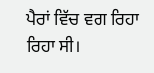ਪੈਰਾਂ ਵਿੱਚ ਵਗ ਰਿਹਾ ਰਿਹਾ ਸੀ।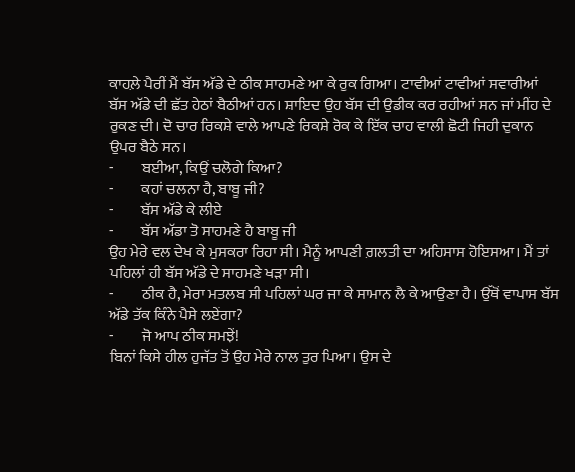ਕਾਹਲ਼ੇ ਪੈਰੀਂ ਮੈਂ ਬੱਸ ਅੱਡੇ ਦੇ ਠੀਕ ਸਾਹਮਣੇ ਆ ਕੇ ਰੁਕ ਗਿਆ। ਟਾਵੀਆਂ ਟਾਵੀਆਂ ਸਵਾਰੀਆਂ ਬੱਸ ਅੱਡੇ ਦੀ ਛੱਤ ਹੇਠਾਂ ਬੈਠੀਆਂ ਹਨ। ਸ਼ਾਇਦ ਉਹ ਬੱਸ ਦੀ ਉਡੀਕ ਕਰ ਰਹੀਆਂ ਸਨ ਜਾਂ ਮੀਂਹ ਦੇ ਰੁਕਣ ਦੀ। ਦੋ ਚਾਰ ਰਿਕਸ਼ੇ ਵਾਲੇ ਆਪਣੇ ਰਿਕਸ਼ੇ ਰੋਕ ਕੇ ਇੱਕ ਚਾਹ ਵਾਲੀ ਛੋਟੀ ਜਿਹੀ ਦੁਕਾਨ ਉਪਰ ਬੈਠੇ ਸਨ।
-         ਬਈਆ, ਕਿਉਂ ਚਲੋਗੇ ਕਿਆ?
-         ਕਹਾਂ ਚਲਨਾ ਹੈ, ਬਾਬੂ ਜੀ?
-         ਬੱਸ ਅੱਡੇ ਕੇ ਲੀਏ
-         ਬੱਸ ਅੱਡਾ ਤੋ ਸਾਹਮਣੇ ਹੈ ਬਾਬੂ ਜੀ
ਉਹ ਮੇਰੇ ਵਲ ਦੇਖ ਕੇ ਮੁਸਕਰਾ ਰਿਹਾ ਸੀ। ਮੈਨੂੰ ਆਪਣੀ ਗ਼ਲਤੀ ਦਾ ਅਹਿਸਾਸ ਹੋਇਸਆ। ਮੈਂ ਤਾਂ ਪਹਿਲਾਂ ਹੀ ਬੱਸ ਅੱਡੇ ਦੇ ਸਾਹਮਣੇ ਖੜਾ ਸੀ।
-         ਠੀਕ ਹੈ, ਮੇਰਾ ਮਤਲਬ ਸੀ ਪਹਿਲਾਂ ਘਰ ਜਾ ਕੇ ਸਾਮਾਨ ਲੈ ਕੇ ਆਉਣਾ ਹੈ। ਉੱਥੋਂ ਵਾਪਾਸ ਬੱਸ ਅੱਡੇ ਤੱਕ ਕਿੰਨੇ ਪੈਸੇ ਲਏਂਗਾ?
-         ਜੋ ਆਪ ਠੀਕ ਸਮਝੇਂ!
ਬਿਨਾਂ ਕਿਸੇ ਹੀਲ ਹੁਜੱਤ ਤੋਂ ਉਹ ਮੇਰੇ ਨਾਲ ਤੁਰ ਪਿਆ। ਉਸ ਦੇ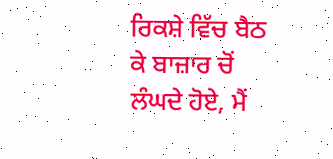ਰਿਕਸ਼ੇ ਵਿੱਚ ਬੈਠ ਕੇ ਬਾਜ਼ਾਰ ਚੋਂ ਲੰਘਦੇ ਹੋਏ, ਮੈਂ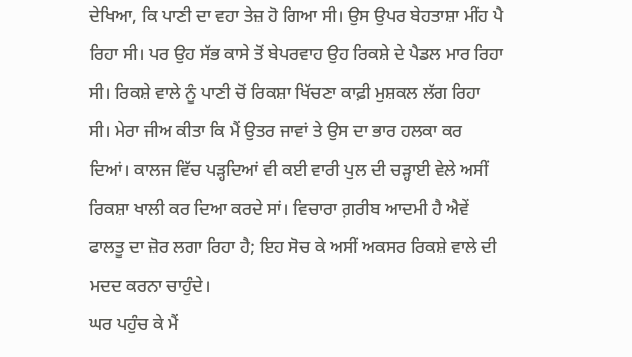ਦੇਖਿਆ, ਕਿ ਪਾਣੀ ਦਾ ਵਹਾ ਤੇਜ਼ ਹੋ ਗਿਆ ਸੀ। ਉਸ ਉਪਰ ਬੇਹਤਾਸ਼ਾ ਮੀਂਹ ਪੈ ਰਿਹਾ ਸੀ। ਪਰ ਉਹ ਸੱਭ ਕਾਸੇ ਤੋਂ ਬੇਪਰਵਾਹ ਉਹ ਰਿਕਸ਼ੇ ਦੇ ਪੈਡਲ ਮਾਰ ਰਿਹਾ ਸੀ। ਰਿਕਸ਼ੇ ਵਾਲੇ ਨੂੰ ਪਾਣੀ ਚੋਂ ਰਿਕਸ਼ਾ ਖਿੱਚਣਾ ਕਾਫ਼ੀ ਮੁਸ਼ਕਲ ਲੱਗ ਰਿਹਾ ਸੀ। ਮੇਰਾ ਜੀਅ ਕੀਤਾ ਕਿ ਮੈਂ ਉਤਰ ਜਾਵਾਂ ਤੇ ਉਸ ਦਾ ਭਾਰ ਹਲਕਾ ਕਰ ਦਿਆਂ। ਕਾਲਜ ਵਿੱਚ ਪੜ੍ਹਦਿਆਂ ਵੀ ਕਈ ਵਾਰੀ ਪੁਲ ਦੀ ਚੜ੍ਹਾਈ ਵੇਲੇ ਅਸੀਂ ਰਿਕਸ਼ਾ ਖਾਲੀ ਕਰ ਦਿਆ ਕਰਦੇ ਸਾਂ। ਵਿਚਾਰਾ ਗ਼ਰੀਬ ਆਦਮੀ ਹੈ ਐਵੇਂ ਫਾਲਤੂ ਦਾ ਜ਼ੋਰ ਲਗਾ ਰਿਹਾ ਹੈ; ਇਹ ਸੋਚ ਕੇ ਅਸੀਂ ਅਕਸਰ ਰਿਕਸ਼ੇ ਵਾਲੇ ਦੀ ਮਦਦ ਕਰਨਾ ਚਾਹੁੰਦੇ।
ਘਰ ਪਹੁੰਚ ਕੇ ਮੈਂ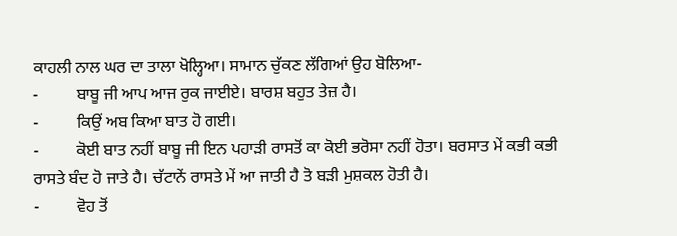ਕਾਹਲੀ ਨਾਲ ਘਰ ਦਾ ਤਾਲਾ ਖੋਲ੍ਹਿਆ। ਸਾਮਾਨ ਚੁੱਕਣ ਲੱਗਿਆਂ ਉਹ ਬੋਲਿਆ-
-         ਬਾਬੂ ਜੀ ਆਪ ਆਜ ਰੁਕ ਜਾਈਏ। ਬਾਰਸ਼ ਬਹੁਤ ਤੇਜ਼ ਹੈ।
-         ਕਿਉਂ ਅਬ ਕਿਆ ਬਾਤ ਹੋ ਗਈ।
-         ਕੋਈ ਬਾਤ ਨਹੀਂ ਬਾਬੂ ਜੀ ਇਨ ਪਹਾੜੀ ਰਾਸਤੋਂ ਕਾ ਕੋਈ ਭਰੋਸਾ ਨਹੀਂ ਹੋਤਾ। ਬਰਸਾਤ ਮੇਂ ਕਭੀ ਕਭੀ ਰਾਸਤੇ ਬੰਦ ਹੋ ਜਾਤੇ ਹੈ। ਚੱਟਾਨੇਂ ਰਾਸਤੇ ਮੇਂ ਆ ਜਾਤੀ ਹੈ ਤੋ ਬੜੀ ਮੁਸ਼ਕਲ ਹੋਤੀ ਹੈ।
-         ਵੋਹ ਤੋਂ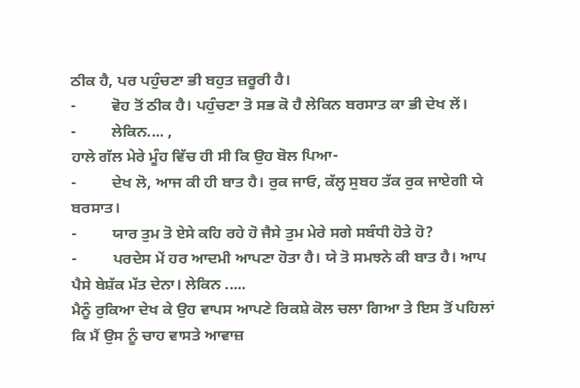ਠੀਕ ਹੈ, ਪਰ ਪਹੁੰਚਣਾ ਭੀ ਬਹੁਤ ਜ਼ਰੂਰੀ ਹੈ।
-         ਵੋਹ ਤੋਂ ਠੀਕ ਹੈ। ਪਹੁੰਚਣਾ ਤੋ ਸਭ ਕੋ ਹੈ ਲੇਕਿਨ ਬਰਸਾਤ ਕਾ ਭੀ ਦੇਖ ਲੇਂ।
-         ਲੇਕਿਨ.... ,
ਹਾਲੇ ਗੱਲ ਮੇਰੇ ਮੂੰਹ ਵਿੱਚ ਹੀ ਸੀ ਕਿ ਉਹ ਬੋਲ ਪਿਆ-
-         ਦੇਖ ਲੋ, ਆਜ ਕੀ ਹੀ ਬਾਤ ਹੈ। ਰੁਕ ਜਾਓ, ਕੱਲ੍ਹ ਸੁਬਹ ਤੱਕ ਰੁਕ ਜਾਏਗੀ ਯੇ ਬਰਸਾਤ।
-         ਯਾਰ ਤੁਮ ਤੋ ਏਸੇ ਕਹਿ ਰਹੇ ਹੋ ਜੈਸੇ ਤੁਮ ਮੇਰੇ ਸਗੇ ਸਬੰਧੀ ਹੋਤੇ ਹੋ?
-         ਪਰਦੇਸ ਮੇਂ ਹਰ ਆਦਮੀ ਆਪਣਾ ਹੋਤਾ ਹੈ। ਯੇ ਤੋ ਸਮਝਨੇ ਕੀ ਬਾਤ ਹੈ। ਆਪ ਪੈਸੇ ਬੇਸ਼ੱਕ ਮੱਤ ਦੇਨਾ। ਲੇਕਿਨ .....
ਮੈਨੂੰ ਰੁਕਿਆ ਦੇਖ ਕੇ ਉਹ ਵਾਪਸ ਆਪਣੇ ਰਿਕਸ਼ੇ ਕੋਲ ਚਲਾ ਗਿਆ ਤੇ ਇਸ ਤੋਂ ਪਹਿਲਾਂ ਕਿ ਮੈਂ ਉਸ ਨੂੰ ਚਾਹ ਵਾਸਤੇ ਆਵਾਜ਼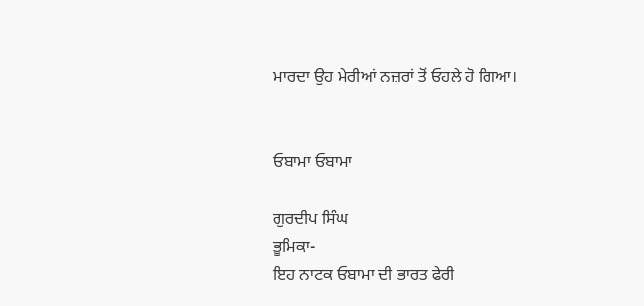ਮਾਰਦਾ ਉਹ ਮੇਰੀਆਂ ਨਜ਼ਰਾਂ ਤੋਂ ਓਹਲੇ ਹੋ ਗਿਆ।


ਓਬਾਮਾ ਓਬਾਮਾ

ਗੁਰਦੀਪ ਸਿੰਘ
ਭੂਮਿਕਾ-
ਇਹ ਨਾਟਕ ਓਬਾਮਾ ਦੀ ਭਾਰਤ ਫੇਰੀ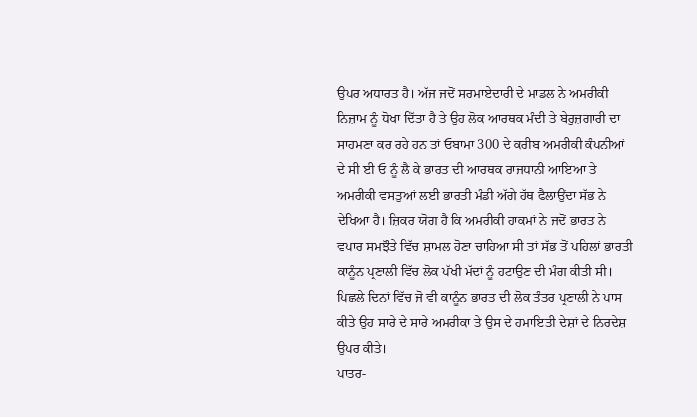ਉਪਰ ਅਧਾਰਤ ਹੈ। ਅੱਜ ਜਦੋਂ ਸਰਮਾਏਦਾਰੀ ਦੇ ਮਾਡਲ ਨੇ ਅਮਰੀਕੀ ਨਿਜ਼ਾਮ ਨੂੰ ਧੋਖਾ ਦਿੱਤਾ ਹੈ ਤੇ ਉਹ ਲੋਕ ਆਰਥਕ ਮੰਦੀ ਤੇ ਬੇਰੁਜ਼ਗਾਰੀ ਦਾ ਸਾਹਮਣਾ ਕਰ ਰਹੇ ਹਨ ਤਾਂ ਓਬਾਮਾ 300 ਦੇ ਕਰੀਬ ਅਮਰੀਕੀ ਕੰਪਨੀਆਂ ਦੇ ਸੀ ਈ ਓ ਨੂੰ ਲੈ ਕੇ ਭਾਰਤ ਦੀ ਆਰਥਕ ਰਾਜਧਾਨੀ ਆਇਆ ਤੇ ਅਮਰੀਕੀ ਵਸਤੁਆਂ ਲਈ ਭਾਰਤੀ ਮੰਡੀ ਅੱਗੇ ਹੱਥ ਫੈਲਾਉਂਦਾ ਸੱਭ ਨੇ ਦੇਖਿਆ ਹੈ। ਜ਼ਿਕਰ ਯੋਗ ਹੈ ਕਿ ਅਮਰੀਕੀ ਹਾਕਮਾਂ ਨੇ ਜਦੋਂ ਭਾਰਤ ਨੇ ਵਪਾਰ ਸਮਝੌਤੇ ਵਿੱਚ ਸ਼ਾਮਲ ਹੋਣਾ ਚਾਹਿਆ ਸੀ ਤਾਂ ਸੱਭ ਤੋਂ ਪਹਿਲਾਂ ਭਾਰਤੀ ਕਾਨੂੰਨ ਪ੍ਰਣਾਲੀ ਵਿੱਚ ਲੋਕ ਪੱਖੀ ਮੱਦਾਂ ਨੂੰ ਹਟਾਉਣ ਦੀ ਮੰਗ ਕੀਤੀ ਸੀ। ਪਿਛਲੇ ਦਿਨਾਂ ਵਿੱਚ ਜੋ ਵੀ ਕਾਨੂੰਨ ਭਾਰਤ ਦੀ ਲੋਕ ਤੰਤਰ ਪ੍ਰਣਾਲੀ ਨੇ ਪਾਸ ਕੀਤੇ ਉਹ ਸਾਰੇ ਦੇ ਸਾਰੇ ਅਮਰੀਕਾ ਤੇ ਉਸ ਦੇ ਹਮਾਇਤੀ ਦੇਸ਼ਾਂ ਦੇ ਨਿਰਦੇਸ਼ ਉਪਰ ਕੀਤੇ।
ਪਾਤਰ-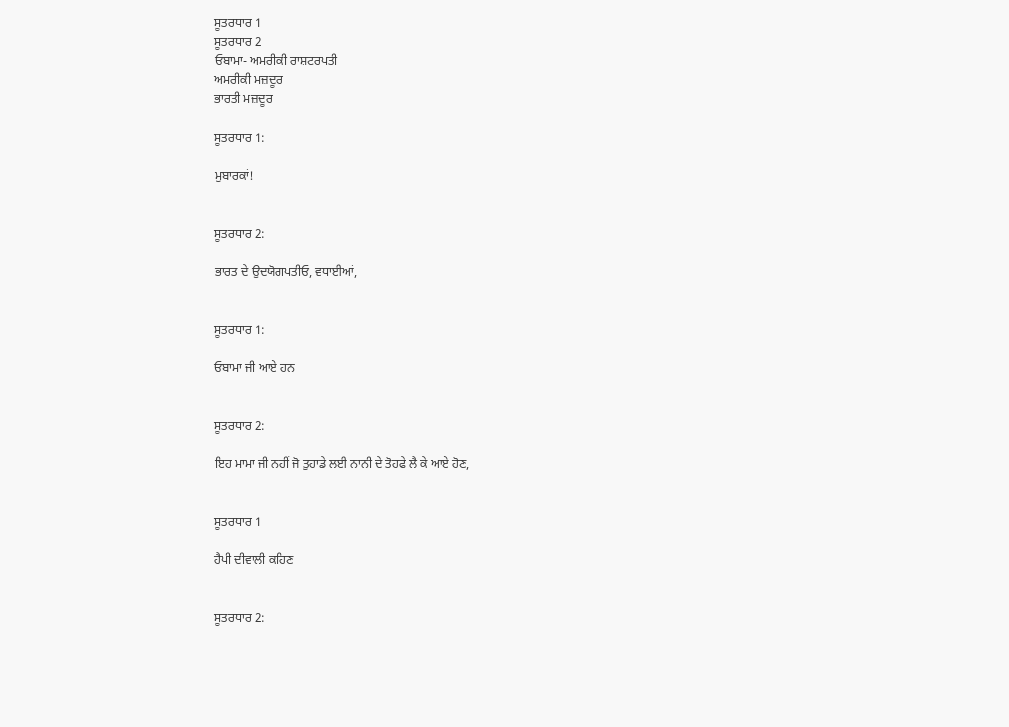ਸੂਤਰਧਾਰ 1
ਸੂਤਰਧਾਰ 2
ਓਬਾਮਾ- ਅਮਰੀਕੀ ਰਾਸ਼ਟਰਪਤੀ
ਅਮਰੀਕੀ ਮਜ਼ਦੂਰ
ਭਾਰਤੀ ਮਜ਼ਦੂਰ

ਸੂਤਰਧਾਰ 1:

ਮੁਬਾਰਕਾਂ!


ਸੂਤਰਧਾਰ 2:

ਭਾਰਤ ਦੇ ਉਦਯੋਗਪਤੀਓ, ਵਧਾਈਆਂ,


ਸੂਤਰਧਾਰ 1:

ਓਬਾਮਾ ਜੀ ਆਏ ਹਨ


ਸੂਤਰਧਾਰ 2:

ਇਹ ਮਾਮਾ ਜੀ ਨਹੀਂ ਜੋ ਤੁਹਾਡੇ ਲਈ ਨਾਨੀ ਦੇ ਤੋਹਫੇ ਲੈ ਕੇ ਆਏ ਹੋਣ,


ਸੂਤਰਧਾਰ 1

ਹੈਪੀ ਦੀਵਾਲੀ ਕਹਿਣ


ਸੂਤਰਧਾਰ 2: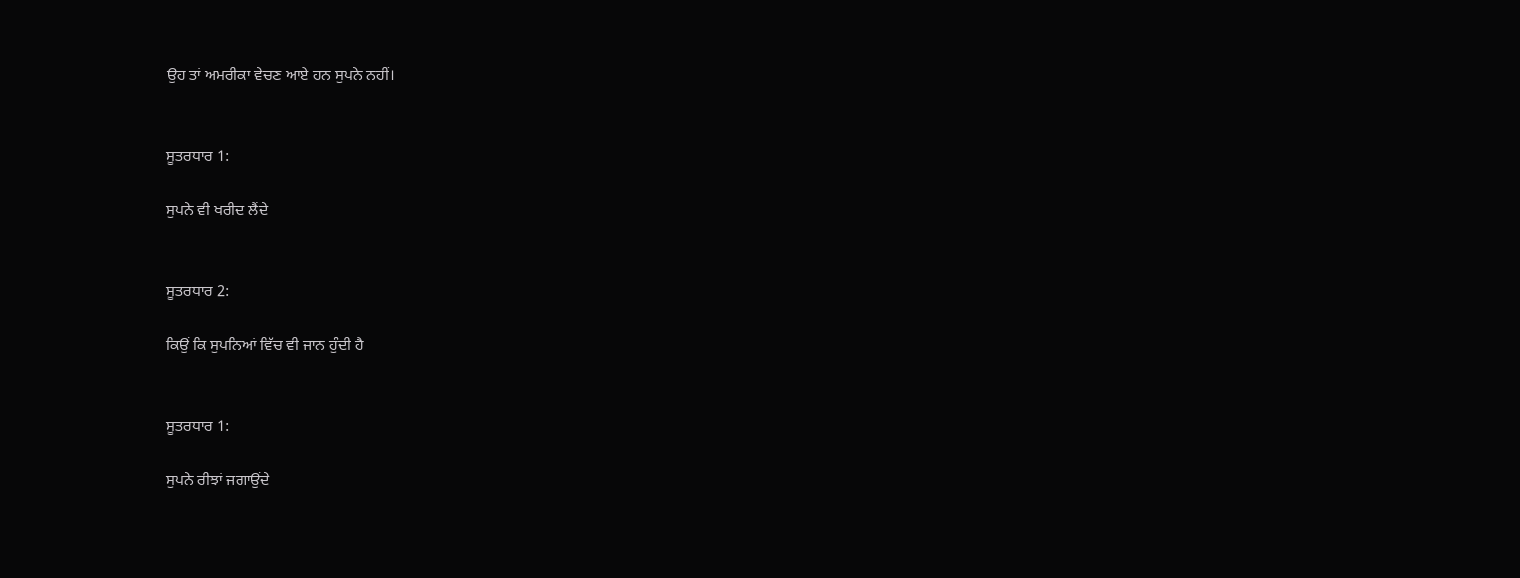ਉਹ ਤਾਂ ਅਮਰੀਕਾ ਵੇਚਣ ਆਏ ਹਨ ਸੁਪਨੇ ਨਹੀਂ।


ਸੂਤਰਧਾਰ 1:

ਸੁਪਨੇ ਵੀ ਖਰੀਦ ਲੈਂਦੇ


ਸੂਤਰਧਾਰ 2:

ਕਿਉਂ ਕਿ ਸੁਪਨਿਆਂ ਵਿੱਚ ਵੀ ਜਾਨ ਹੁੰਦੀ ਹੈ


ਸੂਤਰਧਾਰ 1:

ਸੁਪਨੇ ਰੀਝਾਂ ਜਗਾਉਂਦੇ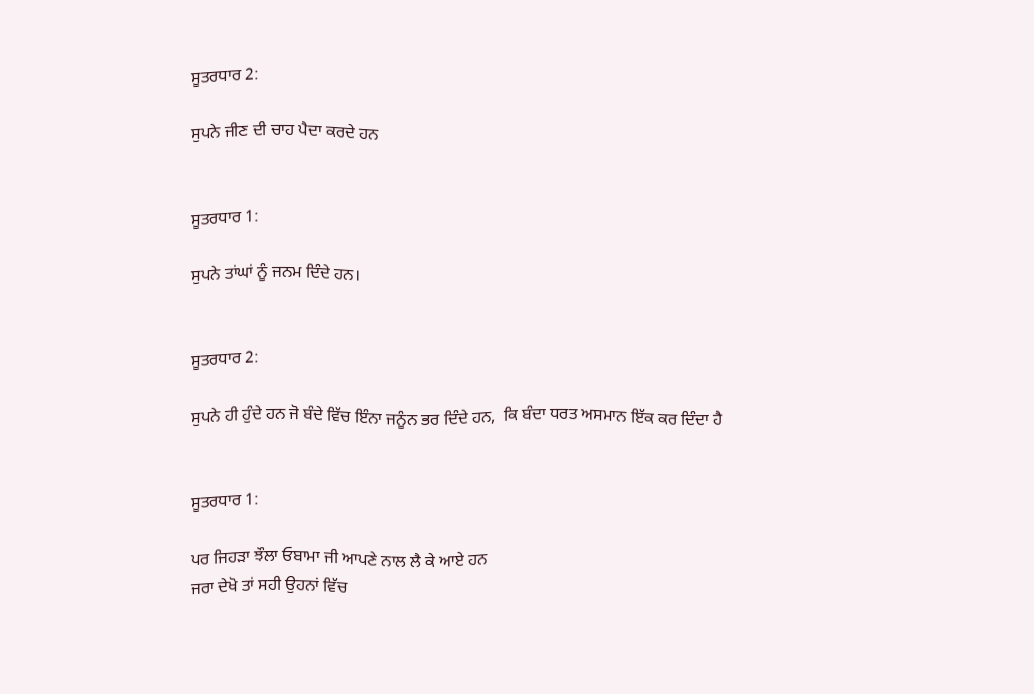ਸੂਤਰਧਾਰ 2:

ਸੁਪਨੇ ਜੀਣ ਦੀ ਚਾਹ ਪੈਦਾ ਕਰਦੇ ਹਨ


ਸੂਤਰਧਾਰ 1:

ਸੁਪਨੇ ਤਾਂਘਾਂ ਨੂੰ ਜਨਮ ਦਿੰਦੇ ਹਨ।


ਸੂਤਰਧਾਰ 2:

ਸੁਪਨੇ ਹੀ ਹੁੰਦੇ ਹਨ ਜੋ ਬੰਦੇ ਵਿੱਚ ਇੰਨਾ ਜਨੂੰਨ ਭਰ ਦਿੰਦੇ ਹਨ,  ਕਿ ਬੰਦਾ ਧਰਤ ਅਸਮਾਨ ਇੱਕ ਕਰ ਦਿੰਦਾ ਹੈ


ਸੂਤਰਧਾਰ 1:

ਪਰ ਜਿਹੜਾ ਝੌਲਾ ਓਬਾਮਾ ਜੀ ਆਪਣੇ ਨਾਲ ਲੈ ਕੇ ਆਏ ਹਨ
ਜਰਾ ਦੇਖੋ ਤਾਂ ਸਹੀ ਉਹਨਾਂ ਵਿੱਚ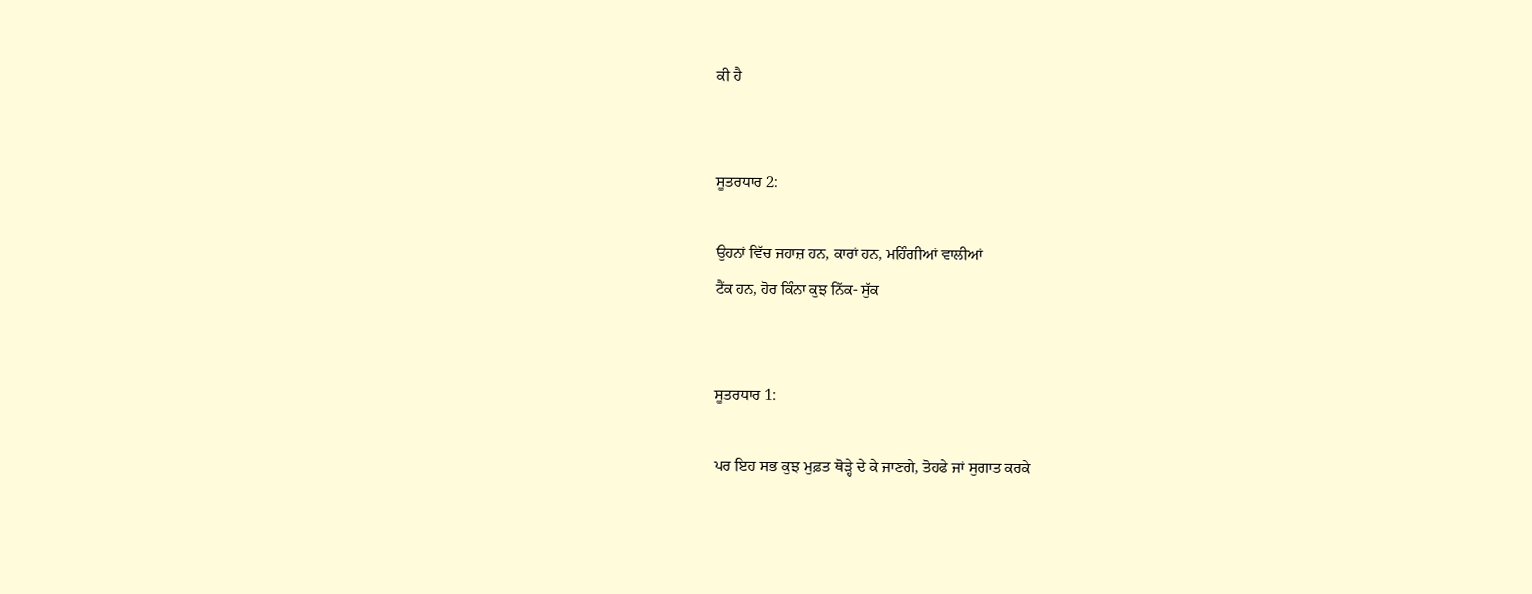ਕੀ ਹੈ


ਸੂਤਰਧਾਰ 2:

ਉਹਨਾਂ ਵਿੱਚ ਜਹਾਜ਼ ਹਨ, ਕਾਰਾਂ ਹਨ, ਮਹਿੰਗੀਆਂ ਵਾਲੀਆਂ
ਟੈਂਕ ਹਨ, ਹੋਰ ਕਿੰਨਾ ਕੁਝ ਨਿੱਕ- ਸੁੱਕ


ਸੂਤਰਧਾਰ 1:

ਪਰ ਇਹ ਸਭ ਕੁਝ ਮੁਫ਼ਤ ਥੋੜ੍ਹੇ ਦੇ ਕੇ ਜਾਣਗੇ, ਤੋਹਫੇ ਜਾਂ ਸੁਗਾਤ ਕਰਕੇ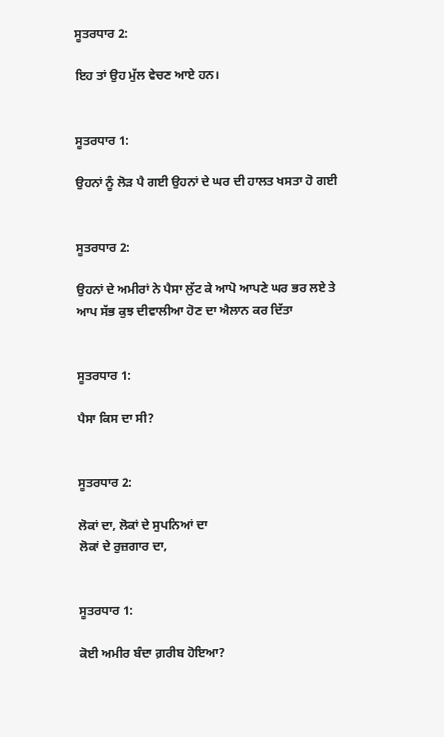ਸੂਤਰਧਾਰ 2:

ਇਹ ਤਾਂ ਉਹ ਮੁੱਲ ਵੇਚਣ ਆਏ ਹਨ।


ਸੂਤਰਧਾਰ 1:

ਉਹਨਾਂ ਨੂੰ ਲੋੜ ਪੈ ਗਈ ਉਹਨਾਂ ਦੇ ਘਰ ਦੀ ਹਾਲਤ ਖਸਤਾ ਹੋ ਗਈ


ਸੂਤਰਧਾਰ 2:

ਉਹਨਾਂ ਦੇ ਅਮੀਰਾਂ ਨੇ ਪੈਸਾ ਲੁੱਟ ਕੇ ਆਪੋ ਆਪਣੇ ਘਰ ਭਰ ਲਏ ਤੇ ਆਪ ਸੱਭ ਕੁਝ ਦੀਵਾਲੀਆ ਹੋਣ ਦਾ ਐਲਾਨ ਕਰ ਦਿੱਤਾ


ਸੂਤਰਧਾਰ 1:

ਪੈਸਾ ਕਿਸ ਦਾ ਸੀ?


ਸੂਤਰਧਾਰ 2:

ਲੋਕਾਂ ਦਾ, ਲੋਕਾਂ ਦੇ ਸੁਪਨਿਆਂ ਦਾ
ਲੋਕਾਂ ਦੇ ਰੁਜ਼ਗਾਰ ਦਾ,


ਸੂਤਰਧਾਰ 1:

ਕੋਈ ਅਮੀਰ ਬੰਦਾ ਗ਼ਰੀਬ ਹੋਇਆ?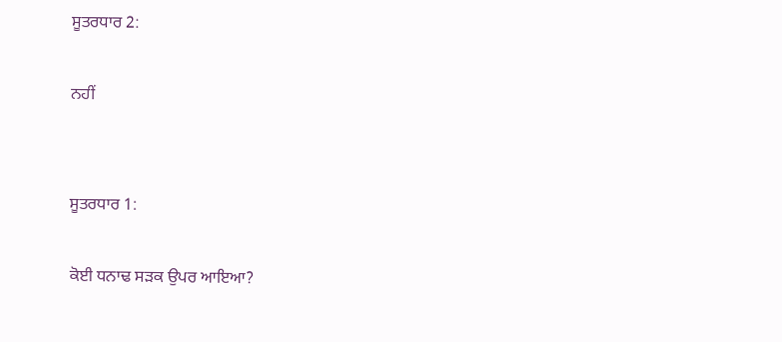ਸੂਤਰਧਾਰ 2:

ਨਹੀਂ


ਸੂਤਰਧਾਰ 1:

ਕੋਈ ਧਨਾਢ ਸੜਕ ਉਪਰ ਆਇਆ?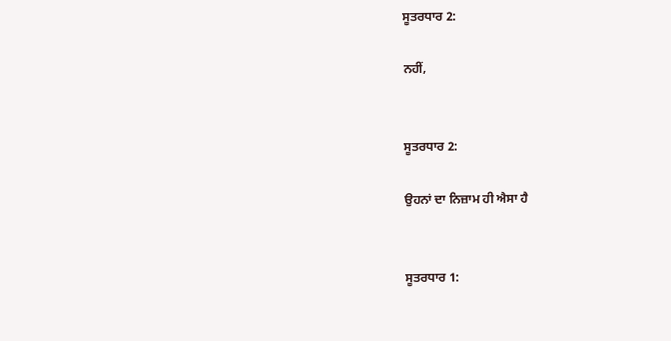ਸੂਤਰਧਾਰ 2:

ਨਹੀਂ,


ਸੂਤਰਧਾਰ 2:

ਉਹਨਾਂ ਦਾ ਨਿਜ਼ਾਮ ਹੀ ਐਸਾ ਹੈ


ਸੂਤਰਧਾਰ 1: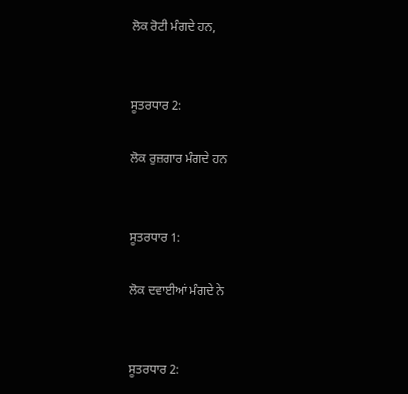ਲੋਕ ਰੋਟੀ ਮੰਗਦੇ ਹਨ,


ਸੂਤਰਧਾਰ 2:

ਲੋਕ ਰੁਜ਼ਗਾਰ ਮੰਗਦੇ ਹਨ


ਸੂਤਰਧਾਰ 1:

ਲੋਕ ਦਵਾਈਆਂ ਮੰਗਦੇ ਨੇ


ਸੂਤਰਧਾਰ 2: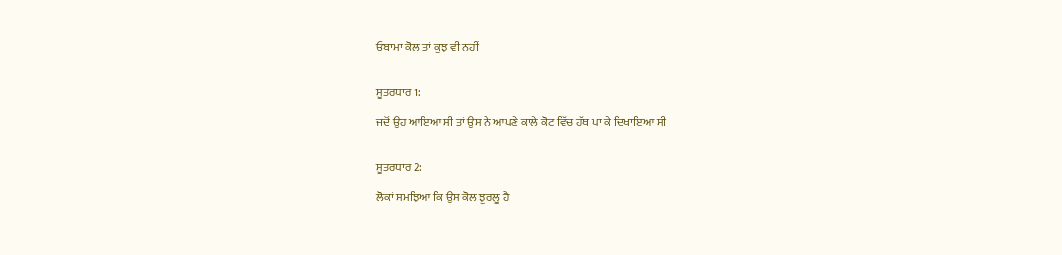ਓਬਾਮਾ ਕੋਲ ਤਾਂ ਕੁਝ ਵੀ ਨਹੀਂ


ਸੂਤਰਧਾਰ 1:

ਜਦੋਂ ਉਹ ਆਇਆ ਸੀ ਤਾਂ ਉਸ ਨੇ ਆਪਣੇ ਕਾਲੇ ਕੋਟ ਵਿੱਚ ਹੱਥ ਪਾ ਕੇ ਦਿਖਾਇਆ ਸੀ


ਸੂਤਰਧਾਰ 2:

ਲੋਕਾਂ ਸਮਝਿਆ ਕਿ ਉਸ ਕੋਲ ਝੁਰਲੂ ਹੈ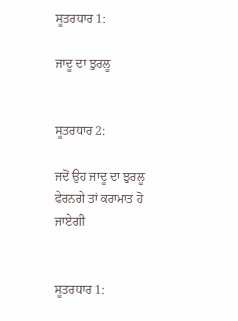ਸੂਤਰਧਾਰ 1:

ਜਾਦੂ ਦਾ ਝੁਰਲੂ


ਸੂਤਰਧਾਰ 2:

ਜਦੋਂ ਉਹ ਜਾਦੂ ਦਾ ਝੁਰਲੂ ਫੇਰਨਗੇ ਤਾਂ ਕਰਾਮਾਤ ਹੋ ਜਾਏਗੀ


ਸੂਤਰਧਾਰ 1: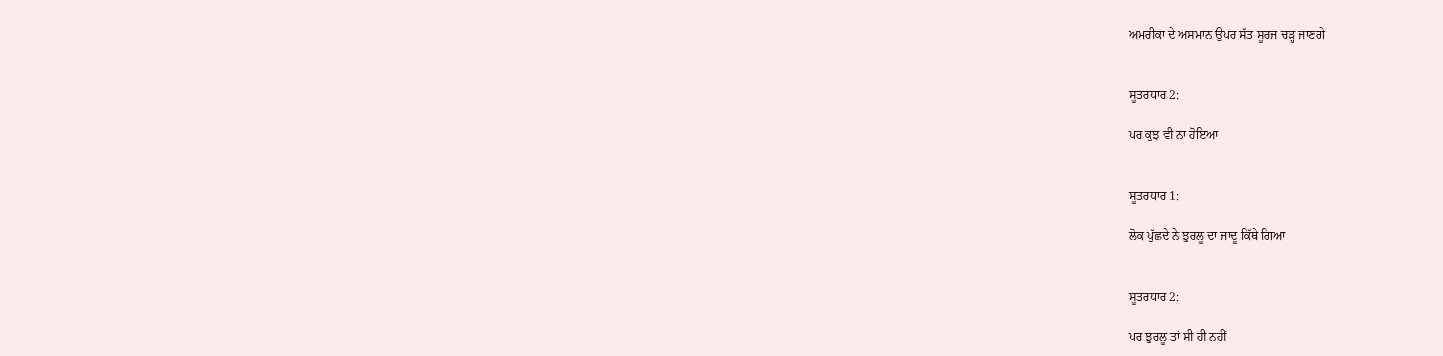ਅਮਰੀਕਾ ਦੇ ਅਸਮਾਨ ਉਪਰ ਸੱਤ ਸੂਰਜ ਚੜ੍ਹ ਜਾਣਗੇ


ਸੂਤਰਧਾਰ 2:

ਪਰ ਕੁਝ ਵੀ ਨਾ ਹੋਇਆ


ਸੂਤਰਧਾਰ 1:

ਲੋਕ ਪੁੱਛਦੇ ਨੇ ਝੁਰਲੂ ਦਾ ਜਾਦੂ ਕਿੱਥੇ ਗਿਆ


ਸੂਤਰਧਾਰ 2:

ਪਰ ਝੁਰਲੂ ਤਾਂ ਸੀ ਹੀ ਨਹੀਂ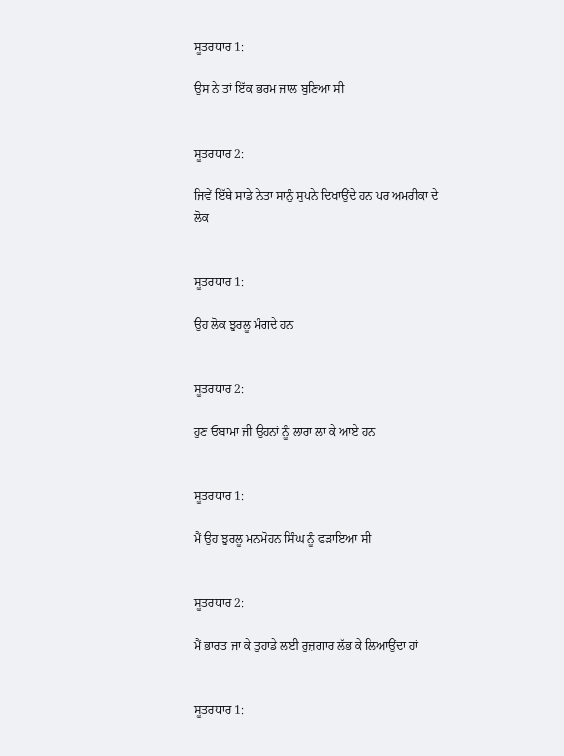ਸੂਤਰਧਾਰ 1:

ਉਸ ਨੇ ਤਾਂ ਇੱਕ ਭਰਮ ਜਾਲ ਬੁਣਿਆ ਸੀ


ਸੂਤਰਧਾਰ 2:

ਜਿਵੇਂ ਇੱਥੇ ਸਾਡੇ ਨੇਤਾ ਸਾਨੁੰ ਸੁਪਨੇ ਦਿਖਾਉਂਦੇ ਹਨ ਪਰ ਅਮਰੀਕਾ ਦੇ ਲੋਕ


ਸੂਤਰਧਾਰ 1:

ਉਹ ਲੋਕ ਝੁਰਲੂ ਮੰਗਦੇ ਹਨ


ਸੂਤਰਧਾਰ 2:

ਹੁਣ ਓਬਾਮਾ ਜੀ ਉਹਨਾਂ ਨੂੰ ਲਾਰਾ ਲਾ ਕੇ ਆਏ ਹਨ


ਸੂਤਰਧਾਰ 1:

ਮੈਂ ਉਹ ਝੁਰਲੂ ਮਨਮੋਹਨ ਸਿੰਘ ਨੂੰ ਫੜਾਇਆ ਸੀ


ਸੂਤਰਧਾਰ 2:

ਮੈਂ ਭਾਰਤ ਜਾ ਕੇ ਤੁਹਾਡੇ ਲਈ ਰੁਜ਼ਗਾਰ ਲੱਭ ਕੇ ਲਿਆਉਂਦਾ ਹਾਂ


ਸੂਤਰਧਾਰ 1: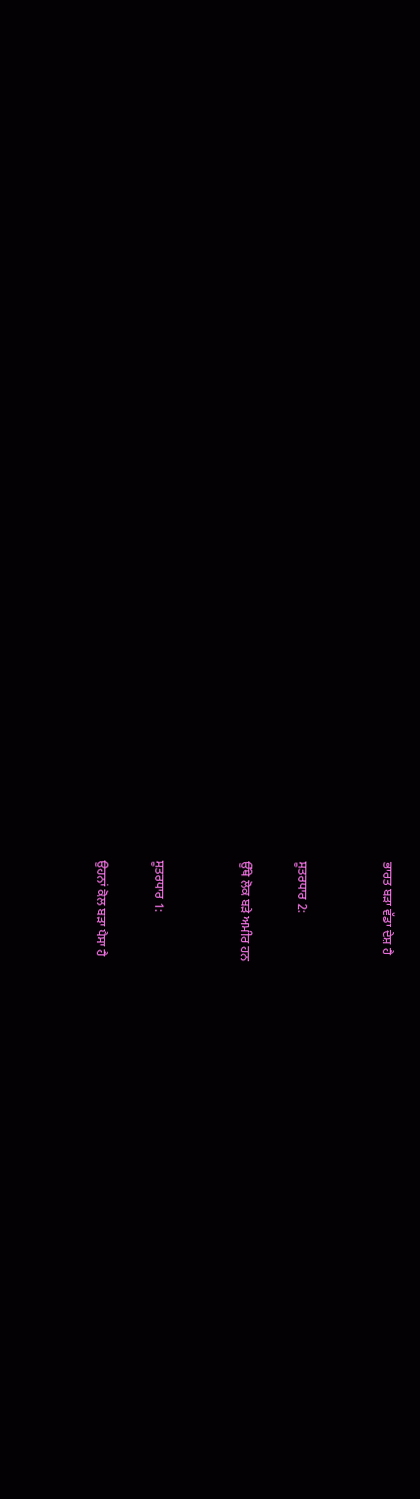ਭਾਰਤ ਬੜਾ ਵੱਡਾ ਦੇਸ਼ ਹੈ


ਸੂਤਰਧਾਰ 2:

ਉੱਥੇ ਲੋਕ ਬੜੇ ਅਮੀਰ ਹਨ


ਸੂਤਰਧਾਰ 1:

ਉਹਨਾਂ ਕੋਲ ਬੜਾ ਪੈਸਾ ਹੈ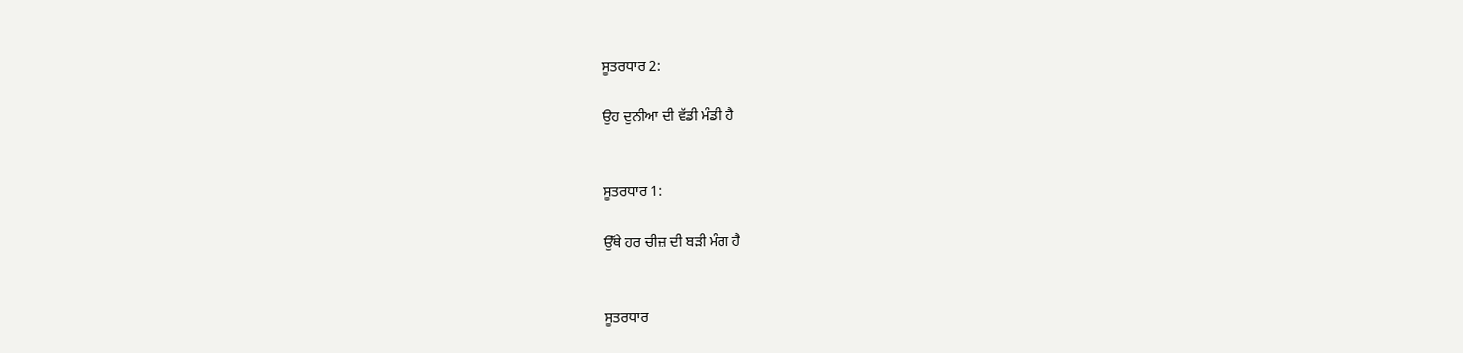ਸੂਤਰਧਾਰ 2:

ਉਹ ਦੁਨੀਆ ਦੀ ਵੱਡੀ ਮੰਡੀ ਹੈ


ਸੂਤਰਧਾਰ 1:

ਉੱਥੇ ਹਰ ਚੀਜ਼ ਦੀ ਬੜੀ ਮੰਗ ਹੈ


ਸੂਤਰਧਾਰ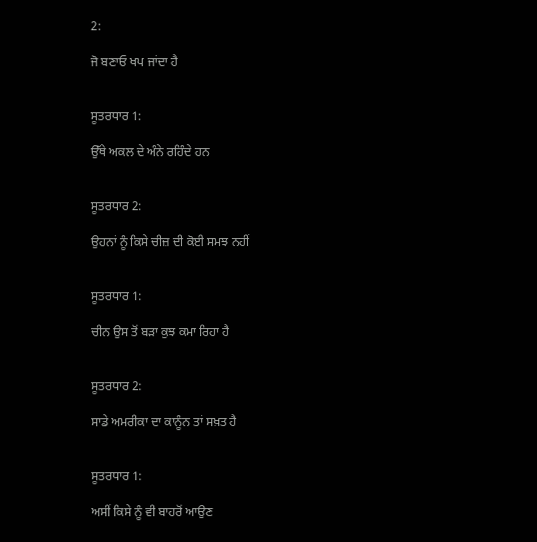2:

ਜੋ ਬਣਾਓ ਖਪ ਜਾਂਦਾ ਹੈ


ਸੂਤਰਧਾਰ 1:

ਉੱਥੇ ਅਕਲ ਦੇ ਅੰਨੇ ਰਹਿੰਦੇ ਹਨ


ਸੂਤਰਧਾਰ 2:

ਉਹਨਾਂ ਨੂੰ ਕਿਸੇ ਚੀਜ਼ ਦੀ ਕੋਈ ਸਮਝ ਨਹੀਂ


ਸੂਤਰਧਾਰ 1:

ਚੀਨ ਉਸ ਤੋਂ ਬੜਾ ਕੁਝ ਕਮਾ ਰਿਹਾ ਹੈ


ਸੂਤਰਧਾਰ 2:

ਸਾਡੇ ਅਮਰੀਕਾ ਦਾ ਕਾਨੂੰਨ ਤਾਂ ਸਖ਼ਤ ਹੈ


ਸੂਤਰਧਾਰ 1:

ਅਸੀਂ ਕਿਸੇ ਨੂੰ ਵੀ ਬਾਹਰੋਂ ਆਉਣ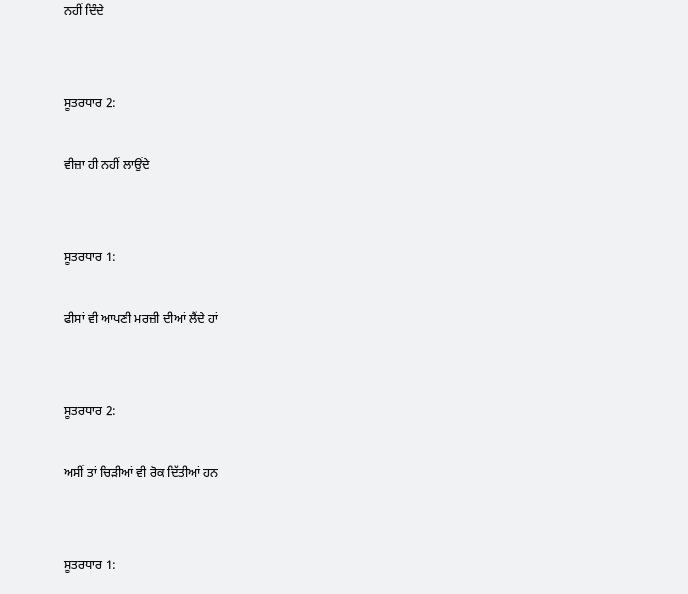ਨਹੀਂ ਦਿੰਦੇ


ਸੂਤਰਧਾਰ 2:

ਵੀਜ਼ਾ ਹੀ ਨਹੀਂ ਲਾਉਂਦੇ


ਸੂਤਰਧਾਰ 1:

ਫੀਸਾਂ ਵੀ ਆਪਣੀ ਮਰਜ਼ੀ ਦੀਆਂ ਲੈਂਦੇ ਹਾਂ


ਸੂਤਰਧਾਰ 2:

ਅਸੀਂ ਤਾਂ ਚਿੜੀਆਂ ਵੀ ਰੋਕ ਦਿੱਤੀਆਂ ਹਨ


ਸੂਤਰਧਾਰ 1: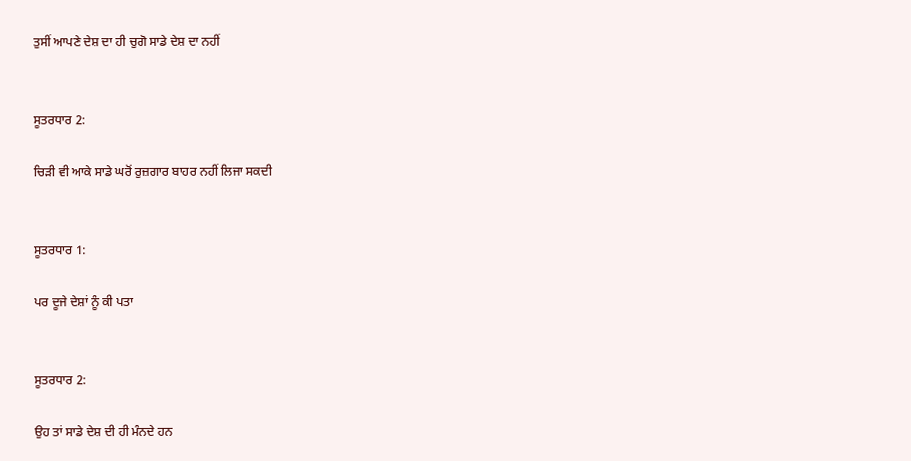ਤੁਸੀਂ ਆਪਣੇ ਦੇਸ਼ ਦਾ ਹੀ ਚੁਗੋ ਸਾਡੇ ਦੇਸ਼ ਦਾ ਨਹੀਂ


ਸੂਤਰਧਾਰ 2:

ਚਿੜੀ ਵੀ ਆਕੇ ਸਾਡੇ ਘਰੋਂ ਰੁਜ਼ਗਾਰ ਬਾਹਰ ਨਹੀਂ ਲਿਜਾ ਸਕਦੀ


ਸੂਤਰਧਾਰ 1:

ਪਰ ਦੂਜੇ ਦੇਸ਼ਾਂ ਨੂੰ ਕੀ ਪਤਾ


ਸੂਤਰਧਾਰ 2:

ਉਹ ਤਾਂ ਸਾਡੇ ਦੇਸ਼ ਦੀ ਹੀ ਮੰਨਦੇ ਹਨ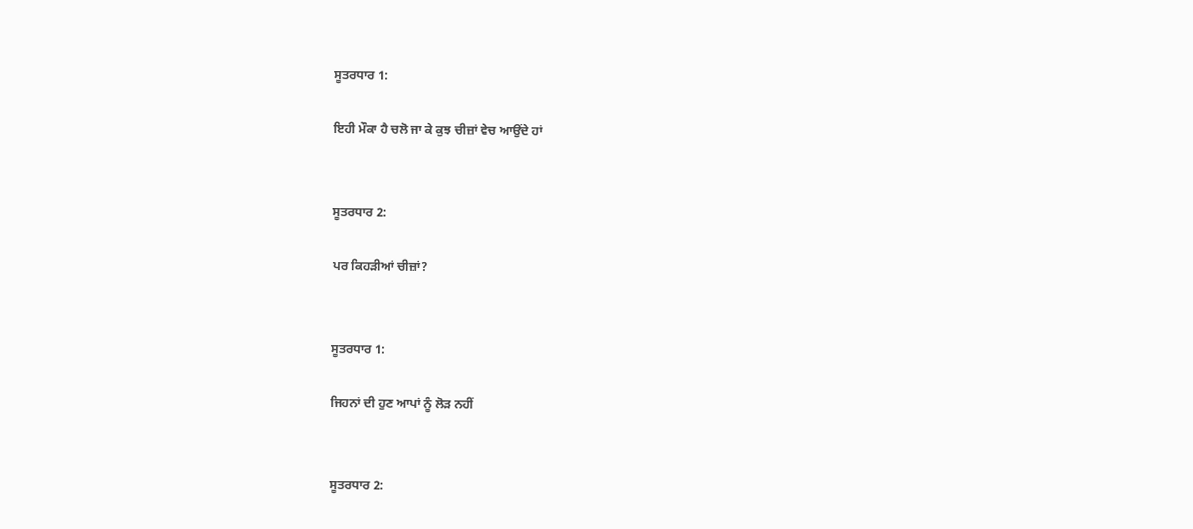ਸੂਤਰਧਾਰ 1:

ਇਹੀ ਮੌਕਾ ਹੈ ਚਲੋ ਜਾ ਕੇ ਕੁਝ ਚੀਜ਼ਾਂ ਵੇਚ ਆਉਂਦੇ ਹਾਂ


ਸੂਤਰਧਾਰ 2:

ਪਰ ਕਿਹੜੀਆਂ ਚੀਜ਼ਾਂ?


ਸੂਤਰਧਾਰ 1:

ਜਿਹਨਾਂ ਦੀ ਹੁਣ ਆਪਾਂ ਨੂੰ ਲੋੜ ਨਹੀਂ


ਸੂਤਰਧਾਰ 2: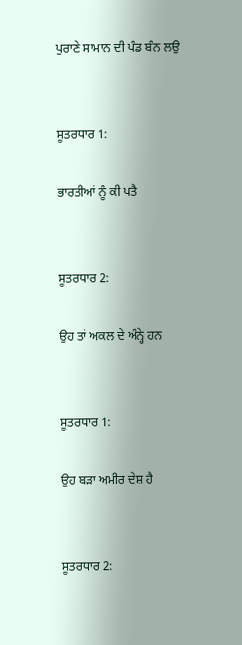ਪੁਰਾਣੇ ਸਾਮਾਨ ਦੀ ਪੰਡ ਬੰਨ ਲਉ


ਸੂਤਰਧਾਰ 1:

ਭਾਰਤੀਆਂ ਨੂੰ ਕੀ ਪਤੈ


ਸੂਤਰਧਾਰ 2:

ਉਹ ਤਾਂ ਅਕਲ ਦੇ ਅੰਨ੍ਹੇ ਹਨ


ਸੂਤਰਧਾਰ 1:

ਉਹ ਬੜਾ ਅਮੀਰ ਦੇਸ਼ ਹੈ


ਸੂਤਰਧਾਰ 2: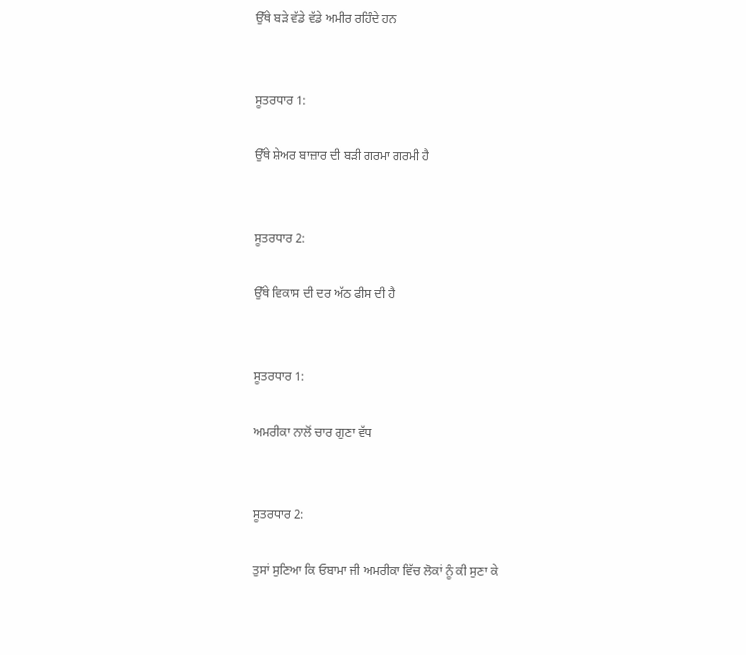ਉੱਥੇ ਬੜੇ ਵੱਡੇ ਵੱਡੇ ਅਮੀਰ ਰਹਿੰਦੇ ਹਨ


ਸੂਤਰਧਾਰ 1:

ਉੱਥੇ ਸ਼ੇਅਰ ਬਾਜ਼ਾਰ ਦੀ ਬੜੀ ਗਰਮਾ ਗਰਮੀ ਹੈ


ਸੂਤਰਧਾਰ 2:

ਉੱਥੇ ਵਿਕਾਸ ਦੀ ਦਰ ਅੱਠ ਫੀਸ ਦੀ ਹੈ


ਸੂਤਰਧਾਰ 1:

ਅਮਰੀਕਾ ਨਾਲੋਂ ਚਾਰ ਗੁਣਾ ਵੱਧ


ਸੂਤਰਧਾਰ 2:

ਤੁਸਾਂ ਸੁਣਿਆ ਕਿ ਓਬਾਮਾ ਜੀ ਅਮਰੀਕਾ ਵਿੱਚ ਲੋਕਾਂ ਨੂੰ ਕੀ ਸੁਣਾ ਕੇ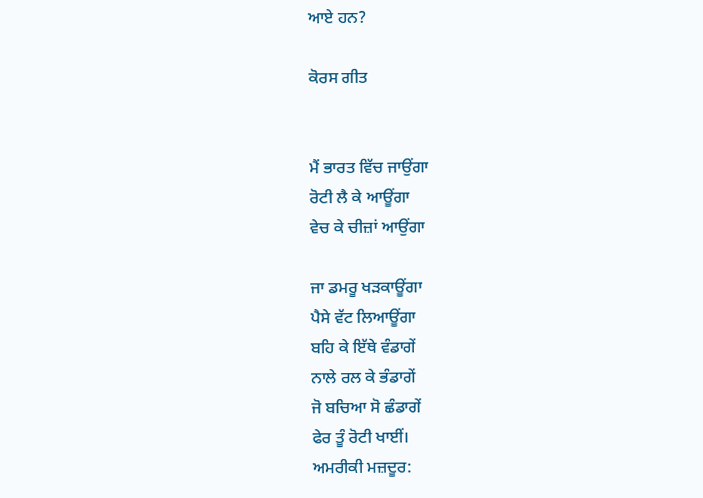ਆਏ ਹਨ?

ਕੋਰਸ ਗੀਤ


ਮੈਂ ਭਾਰਤ ਵਿੱਚ ਜਾਉਂਗਾ
ਰੋਟੀ ਲੈ ਕੇ ਆਊਂਗਾ
ਵੇਚ ਕੇ ਚੀਜ਼ਾਂ ਆਉਂਗਾ

ਜਾ ਡਮਰੂ ਖੜਕਾਊਂਗਾ
ਪੈਸੇ ਵੱਟ ਲਿਆਊਂਗਾ
ਬਹਿ ਕੇ ਇੱਥੇ ਵੰਡਾਗੇਂ
ਨਾਲੇ ਰਲ ਕੇ ਭੰਡਾਗੇਂ
ਜੋ ਬਚਿਆ ਸੋ ਛੰਡਾਗੇਂ
ਫੇਰ ਤੂੰ ਰੋਟੀ ਖਾਈਂ।
ਅਮਰੀਕੀ ਮਜ਼ਦੂਰ: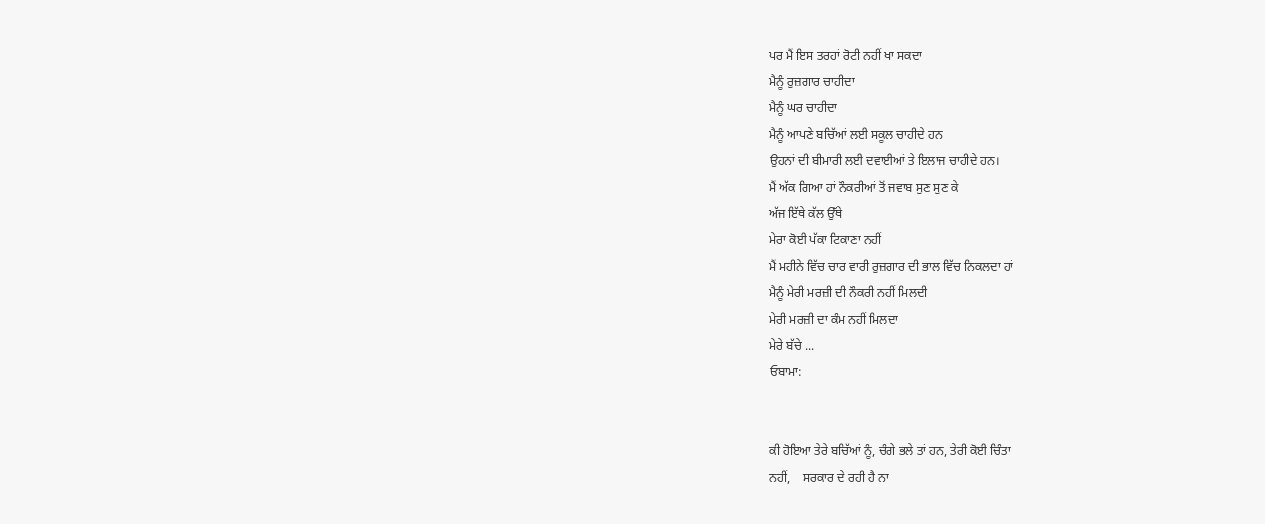ਪਰ ਮੈਂ ਇਸ ਤਰਹਾਂ ਰੋਟੀ ਨਹੀਂ ਖਾ ਸਕਦਾ
ਮੈਨੂੰ ਰੁਜ਼ਗਾਰ ਚਾਹੀਦਾ
ਮੈਨੂੰ ਘਰ ਚਾਹੀਦਾ
ਮੈਨੂੰ ਆਪਣੇ ਬਚਿੱਆਂ ਲਈ ਸਕੂਲ ਚਾਹੀਦੇ ਹਨ
ਉਹਨਾਂ ਦੀ ਬੀਮਾਰੀ ਲਈ ਦਵਾਈਆਂ ਤੇ ਇਲਾਜ ਚਾਹੀਦੇ ਹਨ।
ਮੈਂ ਅੱਕ ਗਿਆ ਹਾਂ ਨੌਕਰੀਆਂ ਤੋਂ ਜਵਾਬ ਸੁਣ ਸੁਣ ਕੇ
ਅੱਜ ਇੱਥੇ ਕੱਲ ਉੱਥੇ
ਮੇਰਾ ਕੋਈ ਪੱਕਾ ਟਿਕਾਣਾ ਨਹੀਂ
ਮੈਂ ਮਹੀਨੇ ਵਿੱਚ ਚਾਰ ਵਾਰੀ ਰੁਜ਼ਗਾਰ ਦੀ ਭਾਲ ਵਿੱਚ ਨਿਕਲਦਾ ਹਾਂ
ਮੈਨੂੰ ਮੇਰੀ ਮਰਜ਼ੀ ਦੀ ਨੌਕਰੀ ਨਹੀਂ ਮਿਲਦੀ
ਮੇਰੀ ਮਰਜ਼ੀ ਦਾ ਕੰਮ ਨਹੀਂ ਮਿਲਦਾ
ਮੇਰੇ ਬੱਚੇ ...
ਓਬਾਮਾ:


ਕੀ ਹੋਇਆ ਤੇਰੇ ਬਚਿੱਆਂ ਨੂੰ, ਚੰਗੇ ਭਲੇ ਤਾਂ ਹਨ, ਤੇਰੀ ਕੋਈ ਚਿੰਤਾ
ਨਹੀਂ,    ਸਰਕਾਰ ਦੇ ਰਹੀ ਹੈ ਨਾ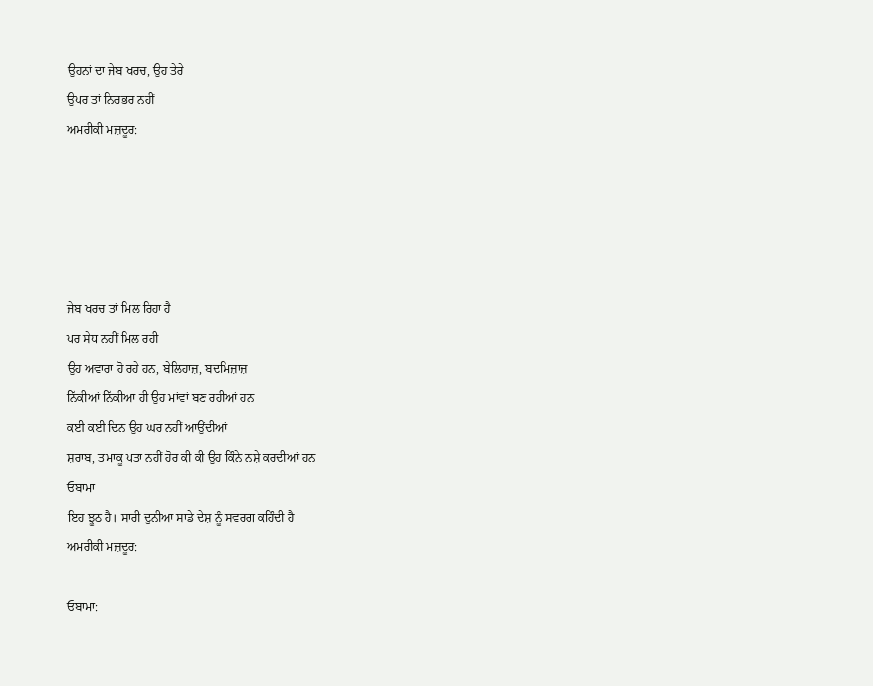ਉਹਨਾਂ ਦਾ ਜੇਬ ਖਰਚ, ਉਹ ਤੇਰੇ
ਉਪਰ ਤਾਂ ਨਿਰਭਰ ਨਹੀਂ
ਅਮਰੀਕੀ ਮਜ਼ਦੂਰ:





ਜੇਬ ਖਰਚ ਤਾਂ ਮਿਲ ਰਿਹਾ ਹੈ
ਪਰ ਸੇਧ ਨਹੀਂ ਮਿਲ ਰਹੀ
ਉਹ ਅਵਾਰਾ ਹੋ ਰਹੇ ਹਨ, ਬੇਲਿਹਾਜ਼, ਬਦਮਿਜ਼ਾਜ਼
ਨਿੱਕੀਆਂ ਨਿੱਕੀਆ ਹੀ ਉਹ ਮਾਂਵਾਂ ਬਣ ਰਹੀਆਂ ਹਨ
ਕਈ ਕਈ ਦਿਨ ਉਹ ਘਰ ਨਹੀਂ ਆਉਂਦੀਆਂ
ਸ਼ਰਾਬ, ਤਮਾਕੂ ਪਤਾ ਨਹੀਂ ਹੋਰ ਕੀ ਕੀ ਉਹ ਕਿੰਨੇ ਨਸ਼ੇ ਕਰਦੀਆਂ ਹਨ
ਓਬਾਮਾ
ਇਹ ਝੂਠ ਹੈ। ਸਾਰੀ ਦੁਨੀਆ ਸਾਡੇ ਦੇਸ਼ ਨੂੰ ਸਵਰਗ ਕਹਿੰਦੀ ਹੈ
ਅਮਰੀਕੀ ਮਜ਼ਦੂਰ:

ਓਬਾਮਾ: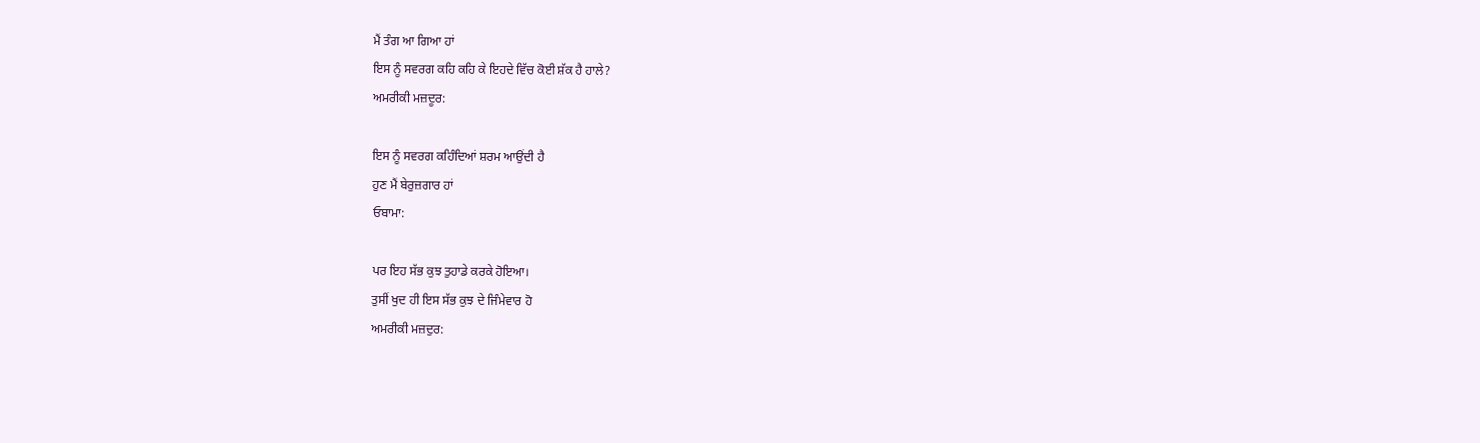ਮੈਂ ਤੰਗ ਆ ਗਿਆ ਹਾਂ
ਇਸ ਨੂੰ ਸਵਰਗ ਕਹਿ ਕਹਿ ਕੇ ਇਹਦੇ ਵਿੱਚ ਕੋਈ ਸ਼ੱਕ ਹੈ ਹਾਲੇ?
ਅਮਰੀਕੀ ਮਜ਼ਦੂਰ:

ਇਸ ਨੂੰ ਸਵਰਗ ਕਹਿੰਦਿਆਂ ਸ਼ਰਮ ਆਉਂਦੀ ਹੈ
ਹੁਣ ਮੈਂ ਬੇਰੁਜ਼ਗਾਰ ਹਾਂ
ਓਬਾਮਾ:

ਪਰ ਇਹ ਸੱਭ ਕੁਝ ਤੁਹਾਡੇ ਕਰਕੇ ਹੋਇਆ।
ਤੁਸੀਂ ਖੁਦ ਹੀ ਇਸ ਸੱਭ ਕੁਝ ਦੇ ਜਿੰਮੇਵਾਰ ਹੋ
ਅਮਰੀਕੀ ਮਜ਼ਦੁਰ: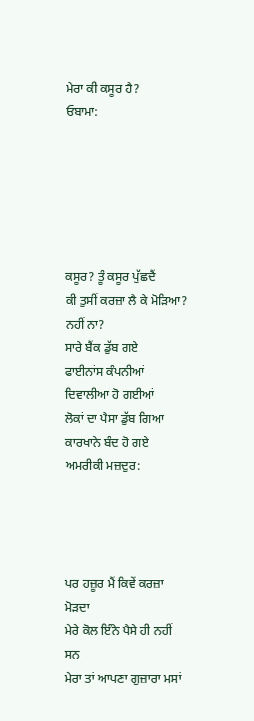ਮੇਰਾ ਕੀ ਕਸੂਰ ਹੈ?
ਓਬਾਮਾ:






ਕਸੂਰ? ਤੂੰ ਕਸੂਰ ਪੁੱਛਦੈਂ
ਕੀ ਤੁਸੀਂ ਕਰਜ਼ਾ ਲੈ ਕੇ ਮੋੜਿਆ?
ਨਹੀਂ ਨਾ?
ਸਾਰੇ ਬੈਂਕ ਡੁੱਬ ਗਏ
ਫਾਈਨਾਂਸ ਕੰਪਨੀਆਂ ਦਿਵਾਲੀਆ ਹੋ ਗਈਆਂ
ਲੋਕਾਂ ਦਾ ਪੈਸਾ ਡੁੱਬ ਗਿਆ
ਕਾਰਖਾਨੇ ਬੰਦ ਹੋ ਗਏ
ਅਮਰੀਕੀ ਮਜ਼ਦੁਰ:




ਪਰ ਹਜ਼ੂਰ ਮੈਂ ਕਿਵੇਂ ਕਰਜ਼ਾ ਮੋੜਦਾ
ਮੇਰੇ ਕੋਲ ਇੰਨੇ ਪੈਸੇ ਹੀ ਨਹੀਂ ਸਨ
ਮੇਰਾ ਤਾਂ ਆਪਣਾ ਗੁਜ਼ਾਰਾ ਮਸਾਂ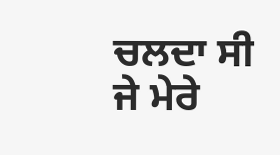ਚਲਦਾ ਸੀ
ਜੇ ਮੇਰੇ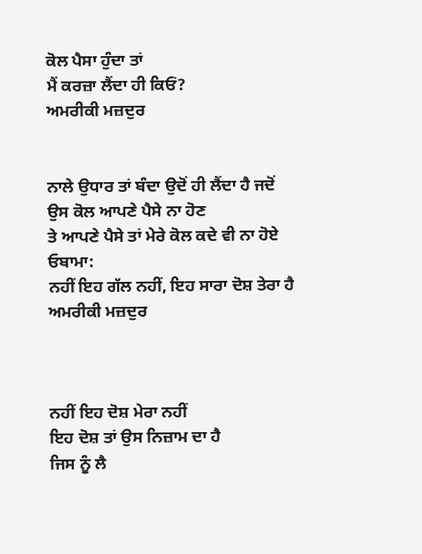ਕੋਲ ਪੈਸਾ ਹੁੰਦਾ ਤਾਂ
ਮੈਂ ਕਰਜ਼ਾ ਲੈਂਦਾ ਹੀ ਕਿਓਂ?
ਅਮਰੀਕੀ ਮਜ਼ਦੁਰ


ਨਾਲੇ ਉਧਾਰ ਤਾਂ ਬੰਦਾ ਉਦੋਂ ਹੀ ਲੈਂਦਾ ਹੈ ਜਦੋਂ
ਉਸ ਕੋਲ ਆਪਣੇ ਪੈਸੇ ਨਾ ਹੋਣ
ਤੇ ਆਪਣੇ ਪੈਸੇ ਤਾਂ ਮੇਰੇ ਕੋਲ ਕਦੇ ਵੀ ਨਾ ਹੋਏ
ਓਬਾਮਾ:
ਨਹੀਂ ਇਹ ਗੱਲ ਨਹੀਂ, ਇਹ ਸਾਰਾ ਦੋਸ਼ ਤੇਰਾ ਹੈ
ਅਮਰੀਕੀ ਮਜ਼ਦੁਰ



ਨਹੀਂ ਇਹ ਦੋਸ਼ ਮੇਰਾ ਨਹੀਂ
ਇਹ ਦੋਸ਼ ਤਾਂ ਉਸ ਨਿਜ਼ਾਮ ਦਾ ਹੈ
ਜਿਸ ਨੂੰ ਲੈ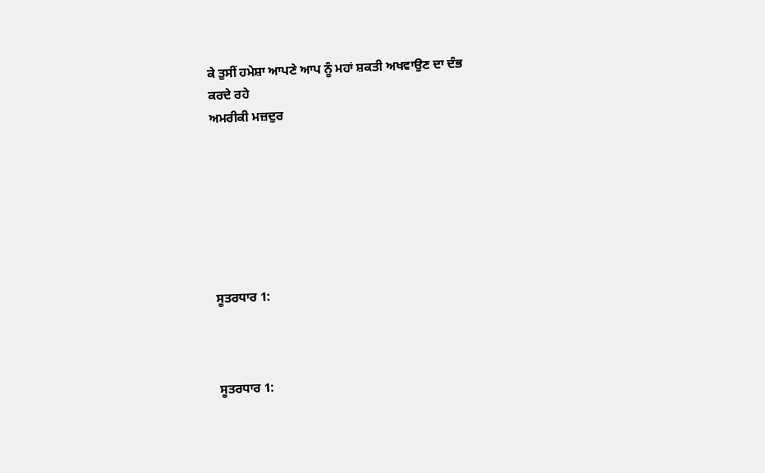ਕੇ ਤੁਸੀਂ ਹਮੇਸ਼ਾ ਆਪਣੇ ਆਪ ਨੂੰ ਮਹਾਂ ਸ਼ਕਤੀ ਅਖਵਾਉਣ ਦਾ ਦੰਭ
ਕਰਦੇ ਰਹੇ
ਅਮਰੀਕੀ ਮਜ਼ਦੁਰ







ਸੂਤਰਧਾਰ 1:



ਸੂਤਰਧਾਰ 1: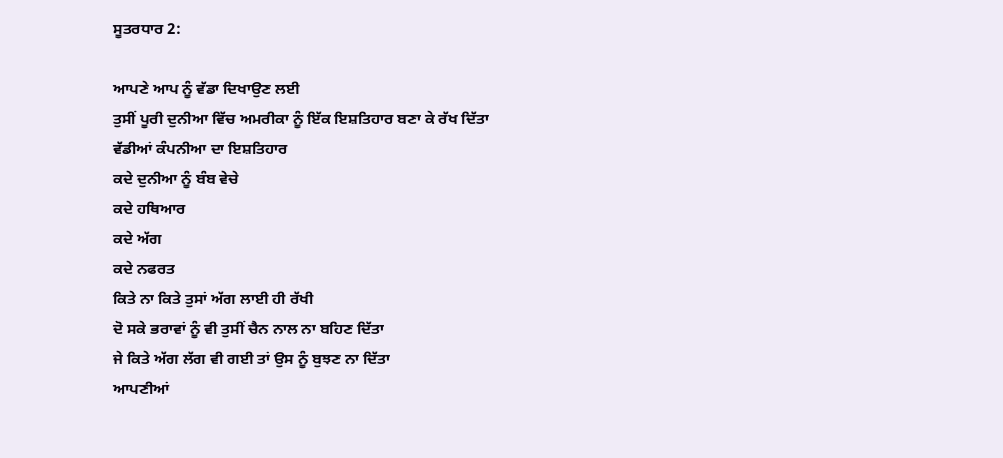ਸੂਤਰਧਾਰ 2:

ਆਪਣੇ ਆਪ ਨੂੰ ਵੱਡਾ ਦਿਖਾਉਣ ਲਈ
ਤੁਸੀਂ ਪੂਰੀ ਦੁਨੀਆ ਵਿੱਚ ਅਮਰੀਕਾ ਨੂੰ ਇੱਕ ਇਸ਼ਤਿਹਾਰ ਬਣਾ ਕੇ ਰੱਖ ਦਿੱਤਾ
ਵੱਡੀਆਂ ਕੰਪਨੀਆ ਦਾ ਇਸ਼ਤਿਹਾਰ
ਕਦੇ ਦੁਨੀਆ ਨੂੰ ਬੰਬ ਵੇਚੇ
ਕਦੇ ਹਥਿਆਰ
ਕਦੇ ਅੱਗ
ਕਦੇ ਨਫਰਤ
ਕਿਤੇ ਨਾ ਕਿਤੇ ਤੁਸਾਂ ਅੱਗ ਲਾਈ ਹੀ ਰੱਖੀ
ਦੋ ਸਕੇ ਭਰਾਵਾਂ ਨੂੰ ਵੀ ਤੁਸੀਂ ਚੈਨ ਨਾਲ ਨਾ ਬਹਿਣ ਦਿੱਤਾ
ਜੇ ਕਿਤੇ ਅੱਗ ਲੱਗ ਵੀ ਗਈ ਤਾਂ ਉਸ ਨੂੰ ਬੁਝਣ ਨਾ ਦਿੱਤਾ
ਆਪਣੀਆਂ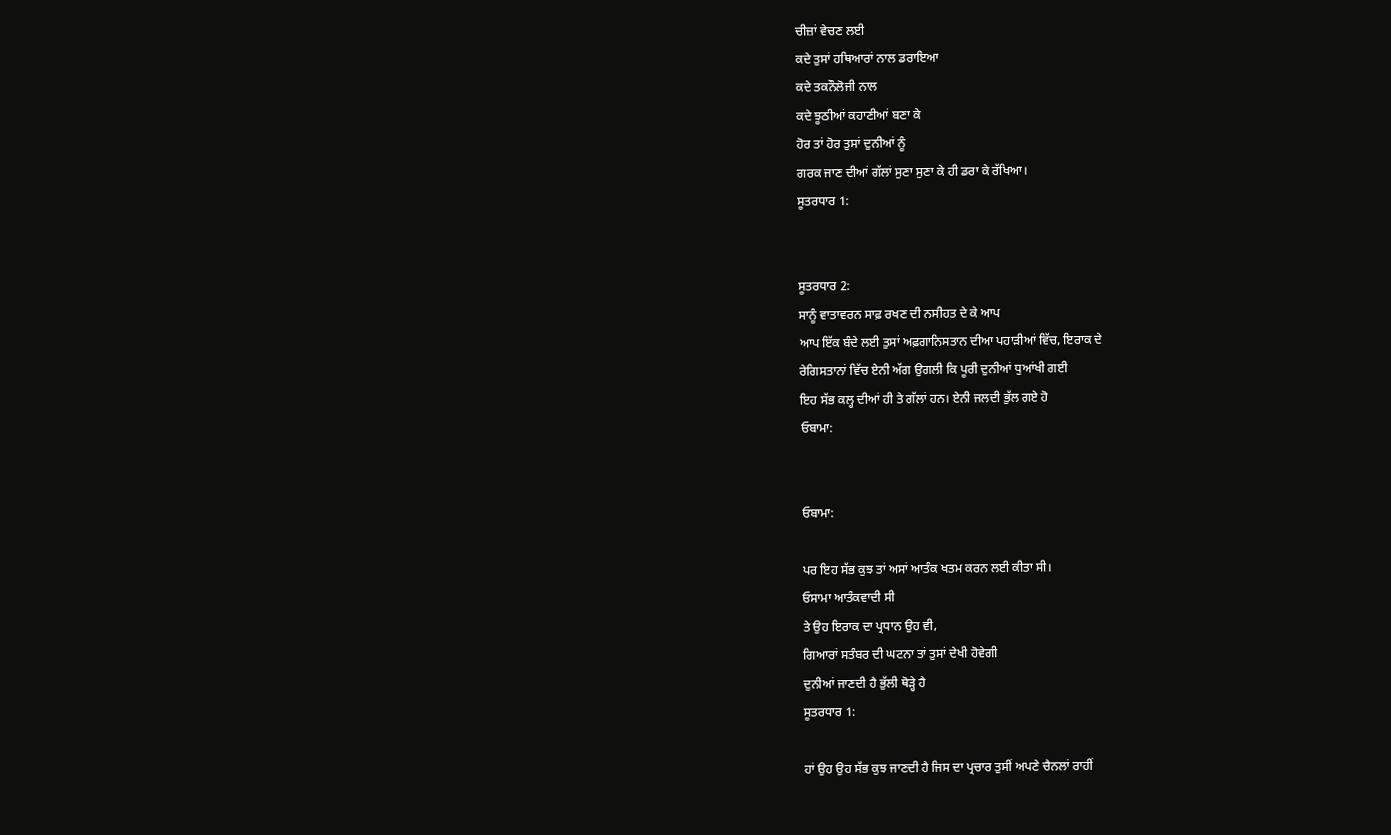ਚੀਜ਼ਾਂ ਵੇਚਣ ਲਈ
ਕਦੇ ਤੁਸਾਂ ਹਥਿਆਰਾਂ ਨਾਲ ਡਰਾਇਆ
ਕਦੇ ਤਕਨੌਲੋਜੀ ਨਾਲ
ਕਦੇ ਝੂਠੀਆਂ ਕਹਾਣੀਆਂ ਬਣਾ ਕੇ
ਹੋਰ ਤਾਂ ਹੋਰ ਤੁਸਾਂ ਦੁਨੀਆਂ ਨੂੰ
ਗਰਕ ਜਾਣ ਦੀਆਂ ਗੱਲਾਂ ਸੁਣਾ ਸੁਣਾ ਕੇ ਹੀ ਡਰਾ ਕੇ ਰੱਖਿਆ।
ਸੂਤਰਧਾਰ 1:


ਸੂਤਰਧਾਰ 2:
ਸਾਨੂੰ ਵਾਤਾਵਰਨ ਸਾਫ਼ ਰਖਣ ਦੀ ਨਸੀਹਤ ਦੇ ਕੇ ਆਪ
ਆਪ ਇੱਕ ਬੰਦੇ ਲਈ ਤੁਸਾਂ ਅਫ਼ਗਾਨਿਸਤਾਨ ਦੀਆ ਪਹਾੜੀਆਂ ਵਿੱਚ, ਇਰਾਕ ਦੇ
ਰੇਗਿਸਤਾਨਾਂ ਵਿੱਚ ਏਨੀ ਅੱਗ ਉਗਲੀ ਕਿ ਪੂਰੀ ਦੁਨੀਆਂ ਧੁਆਂਖੀ ਗਈ
ਇਹ ਸੱਭ ਕਲ੍ਹ ਦੀਆਂ ਹੀ ਤੇ ਗੱਲਾਂ ਹਨ। ਏਨੀ ਜਲਦੀ ਭੁੱਲ ਗਏ ਹੋ
ਓਬਾਮਾ:


ਓਬਾਮਾ:

ਪਰ ਇਹ ਸੱਭ ਕੁਝ ਤਾਂ ਅਸਾਂ ਆਤੰਕ ਖਤਮ ਕਰਨ ਲਈ ਕੀਤਾ ਸੀ।
ਓਸਾਮਾ ਆਤੰਕਵਾਦੀ ਸੀ
ਤੇ ਉਹ ਇਰਾਕ ਦਾ ਪ੍ਰਧਾਨ ਉਹ ਵੀ,
ਗਿਆਰਾਂ ਸਤੰਬਰ ਦੀ ਘਟਨਾ ਤਾਂ ਤੁਸਾਂ ਦੇਖੀ ਹੋਵੇਗੀ
ਦੁਨੀਆਂ ਜਾਣਦੀ ਹੈ ਭੁੱਲੀ ਥੋੜ੍ਹੇ ਹੈ
ਸੂਤਰਧਾਰ 1:

ਹਾਂ ਉਹ ਉਹ ਸੱਭ ਕੁਝ ਜਾਣਦੀ ਹੈ ਜਿਸ ਦਾ ਪ੍ਰਚਾਰ ਤੁਸੀਂ ਅਪਣੇ ਚੈਨਲਾਂ ਰਾਹੀਂ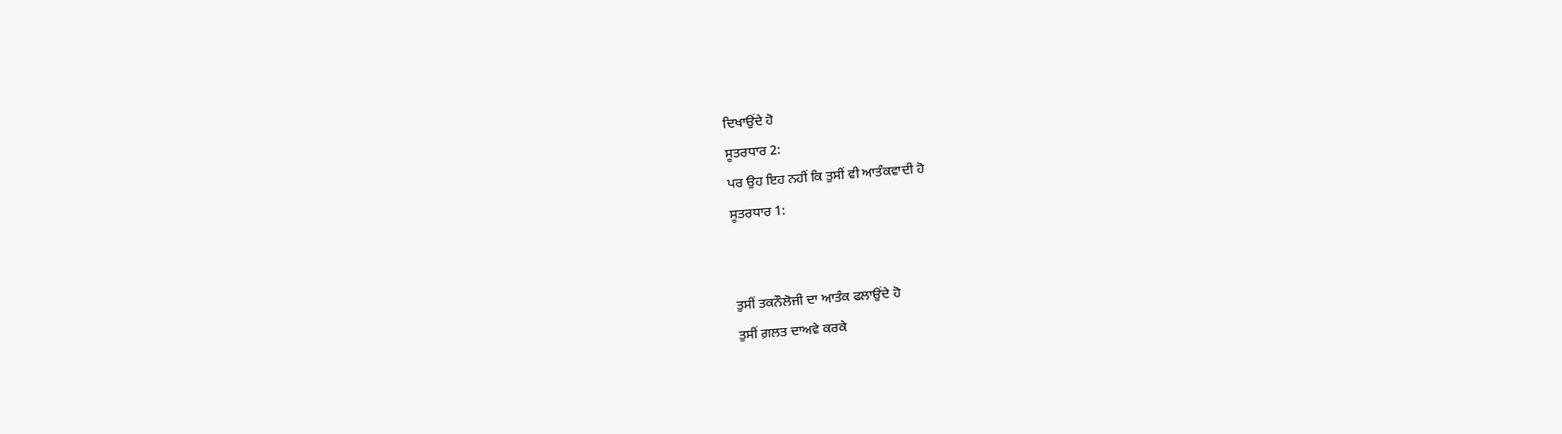ਦਿਖਾਉਂਦੇ ਹੋ
ਸੂਤਰਧਾਰ 2:
ਪਰ ਉਹ ਇਹ ਨਹੀਂ ਕਿ ਤੁਸੀਂ ਵੀ ਆਤੰਕਵਾਦੀ ਹੋ
ਸੂਤਰਧਾਰ 1:


ਤੁਸੀਂ ਤਕਨੌਲੋਜੀ ਦਾ ਆਤੰਕ ਫਲਾਉਂਦੇ ਹੋ
ਤੁਸੀਂ ਗ਼ਲਤ ਦਾਅਵੇ ਕਰਕੇ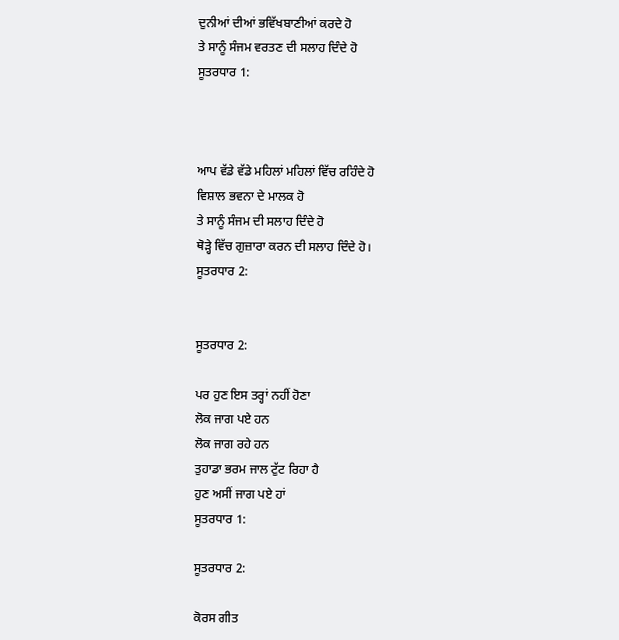ਦੁਨੀਆਂ ਦੀਆਂ ਭਵਿੱਖਬਾਣੀਆਂ ਕਰਦੇ ਹੋ
ਤੇ ਸਾਨੂੰ ਸੰਜਮ ਵਰਤਣ ਦੀ ਸਲਾਹ ਦਿੰਦੇ ਹੋ
ਸੂਤਰਧਾਰ 1:



ਆਪ ਵੱਡੇ ਵੱਡੇ ਮਹਿਲਾਂ ਮਹਿਲਾਂ ਵਿੱਚ ਰਹਿੰਦੇ ਹੋ
ਵਿਸ਼ਾਲ ਭਵਨਾ ਦੇ ਮਾਲਕ ਹੋ
ਤੇ ਸਾਨੂੰ ਸੰਜਮ ਦੀ ਸਲਾਹ ਦਿੰਦੇ ਹੋ
ਥੋੜ੍ਹੇ ਵਿੱਚ ਗੁਜ਼ਾਰਾ ਕਰਨ ਦੀ ਸਲਾਹ ਦਿੰਦੇ ਹੋ।
ਸੂਤਰਧਾਰ 2:


ਸੂਤਰਧਾਰ 2:

ਪਰ ਹੁਣ ਇਸ ਤਰ੍ਹਾਂ ਨਹੀਂ ਹੋਣਾ
ਲੋਕ ਜਾਗ ਪਏ ਹਨ
ਲੋਕ ਜਾਗ ਰਹੇ ਹਨ
ਤੁਹਾਡਾ ਭਰਮ ਜਾਲ ਟੁੱਟ ਰਿਹਾ ਹੈ
ਹੁਣ ਅਸੀਂ ਜਾਗ ਪਏ ਹਾਂ
ਸੂਤਰਧਾਰ 1:

ਸੂਤਰਧਾਰ 2:

ਕੋਰਸ ਗੀਤ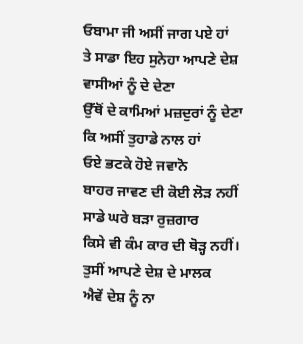ਓਬਾਮਾ ਜੀ ਅਸੀਂ ਜਾਗ ਪਏ ਹਾਂ
ਤੇ ਸਾਡਾ ਇਹ ਸੁਨੇਹਾ ਆਪਣੇ ਦੇਸ਼ ਵਾਸੀਆਂ ਨੂੰ ਦੇ ਦੇਣਾ
ਉੱਥੋਂ ਦੇ ਕਾਮਿਆਂ ਮਜ਼ਦੁਰਾਂ ਨੂੰ ਦੇਣਾ
ਕਿ ਅਸੀਂ ਤੁਹਾਡੇ ਨਾਲ ਹਾਂ
ਓਏ ਭਟਕੇ ਹੋਏ ਜਵਾਨੋ
ਬਾਹਰ ਜਾਵਣ ਦੀ ਕੋਈ ਲੋੜ ਨਹੀਂ
ਸਾਡੇ ਘਰੇ ਬੜਾ ਰੁਜ਼ਗਾਰ
ਕਿਸੇ ਵੀ ਕੰਮ ਕਾਰ ਦੀ ਥੋੜ੍ਹ ਨਹੀਂ।
ਤੁਸੀਂ ਆਪਣੇ ਦੇਸ਼ ਦੇ ਮਾਲਕ
ਐਵੇਂ ਦੇਸ਼ ਨੂੰ ਨਾ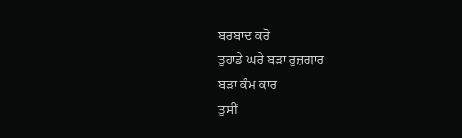ਬਰਬਾਦ ਕਰੋ
ਤੁਹਾਡੇ ਘਰੇ ਬੜਾ ਰੁਜ਼ਗਾਰ
ਬੜਾ ਕੰਮ ਕਾਰ
ਤੁਸੀਂ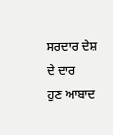ਸਰਦਾਰ ਦੇਸ਼ ਦੇ ਦਾਰ
ਹੁਣ ਆਬਾਦ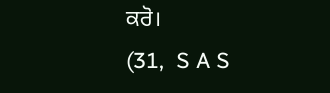ਕਰੋ।
(31,  S A S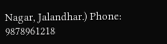Nagar, Jalandhar.) Phone: 9878961218